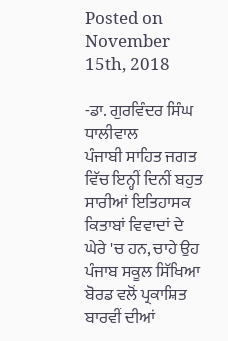Posted on November 15th, 2018

-ਡਾ. ਗੁਰਵਿੰਦਰ ਸਿੰਘ ਧਾਲੀਵਾਲ
ਪੰਜਾਬੀ ਸਾਹਿਤ ਜਗਤ ਵਿੱਚ ਇਨ੍ਹੀਂ ਦਿਨੀਂ ਬਹੁਤ ਸਾਰੀਆਂ ਇਤਿਹਾਸਕ ਕਿਤਾਬਾਂ ਵਿਵਾਦਾਂ ਦੇ ਘੇਰੇ 'ਚ ਹਨ, ਚਾਹੇ ਉਹ ਪੰਜਾਬ ਸਕੂਲ ਸਿੱਖਿਆ ਬੋਰਡ ਵਲੋਂ ਪ੍ਰਕਾਸ਼ਿਤ ਬਾਰਵੀਂ ਦੀਆਂ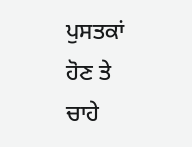ਪੁਸਤਕਾਂ ਹੋਣ ਤੇ ਚਾਹੇ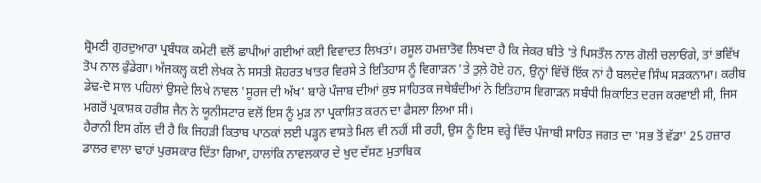ਸ਼੍ਰੋਮਣੀ ਗੁਰਦੁਆਰਾ ਪ੍ਰਬੰਧਕ ਕਮੇਟੀ ਵਲੋਂ ਛਾਪੀਆਂ ਗਈਆਂ ਕਈ ਵਿਵਾਦਤ ਲਿਖਤਾਂ। ਰਸੂਲ ਹਮਜ਼ਾਤੋਵ ਲਿਖਦਾ ਹੈ ਕਿ ਜੇਕਰ ਬੀਤੇ 'ਤੇ ਪਿਸਤੌਲ ਨਾਲ ਗੋਲੀ ਚਲਾਓਂਗੇ, ਤਾਂ ਭਵਿੱਖ ਤੋਪ ਨਾਲ ਫੁੰਡੇਗਾ। ਅੱਜਕਲ੍ਹ ਕਈ ਲੇਖਕ ਨੇ ਸਸਤੀ ਸ਼ੋਹਰਤ ਖਾਤਰ ਵਿਰਸੇ ਤੇ ਇਤਿਹਾਸ ਨੂੰ ਵਿਗਾੜਨ 'ਤੇ ਤੁਲ਼ੇ ਹੋਏ ਹਨ, ਉਨ੍ਹਾਂ ਵਿੱਚੋਂ ਇੱਕ ਨਾਂ ਹੈ ਬਲਦੇਵ ਸਿੰਘ ਸੜਕਨਾਮਾ। ਕਰੀਬ ਡੇਢ-ਦੋ ਸਾਲ ਪਹਿਲਾਂ ਉਸਦੇ ਲਿਖੇ ਨਾਵਲ 'ਸੂਰਜ ਦੀ ਅੱਖ' ਬਾਰੇ ਪੰਜਾਬ ਦੀਆਂ ਕੁਝ ਸਾਹਿਤਕ ਜਥੇਬੰਦੀਆਂ ਨੇ ਇਤਿਹਾਸ ਵਿਗਾੜਨ ਸਬੰਧੀ ਸ਼ਿਕਾਇਤ ਦਰਜ ਕਰਵਾਈ ਸੀ, ਜਿਸ ਮਗਰੋਂ ਪ੍ਰਕਾਸ਼ਕ ਹਰੀਸ਼ ਜੈਨ ਨੇ ਯੂਨੀਸਟਾਰ ਵਲੋਂ ਇਸ ਨੂੰ ਮੁੜ ਨਾ ਪ੍ਰਕਾਸ਼ਿਤ ਕਰਨ ਦਾ ਫੈਸਲਾ ਲਿਆ ਸੀ।
ਹੈਰਾਨੀ ਇਸ ਗੱਲ ਦੀ ਹੈ ਕਿ ਜਿਹੜੀ ਕਿਤਾਬ ਪਾਠਕਾਂ ਲਈ ਪੜ੍ਹਨ ਵਾਸਤੇ ਮਿਲ ਵੀ ਨਹੀਂ ਸੀ ਰਹੀ, ਉਸ ਨੂੰ ਇਸ ਵਰ੍ਹੇ ਵਿੱਚ ਪੰਜਾਬੀ ਸਾਹਿਤ ਜਗਤ ਦਾ 'ਸਭ ਤੋਂ ਵੱਡਾ' 25 ਹਜ਼ਾਰ ਡਾਲਰ ਵਾਲਾ ਢਾਹਾਂ ਪੁਰਸਕਾਰ ਦਿੱਤਾ ਗਿਆ, ਹਾਲਾਂਕਿ ਨਾਵਲਕਾਰ ਦੇ ਖੁਦ ਦੱਸਣ ਮੁਤਾਬਿਕ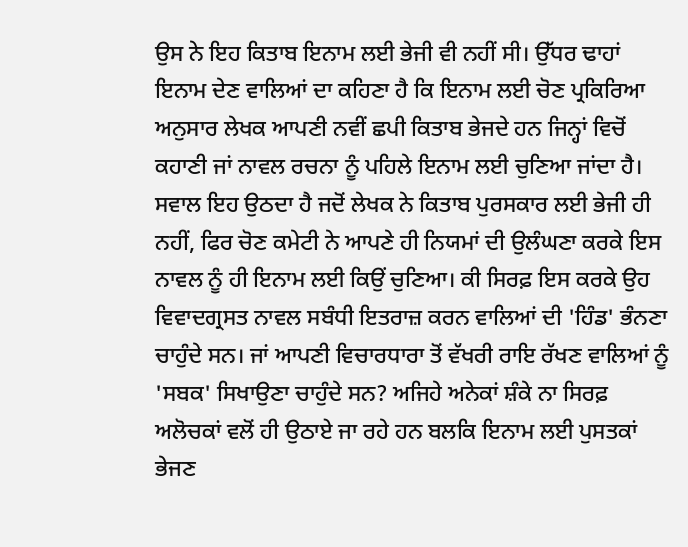ਉਸ ਨੇ ਇਹ ਕਿਤਾਬ ਇਨਾਮ ਲਈ ਭੇਜੀ ਵੀ ਨਹੀਂ ਸੀ। ਉੱਧਰ ਢਾਹਾਂ ਇਨਾਮ ਦੇਣ ਵਾਲਿਆਂ ਦਾ ਕਹਿਣਾ ਹੈ ਕਿ ਇਨਾਮ ਲਈ ਚੋਣ ਪ੍ਰਕਿਰਿਆ ਅਨੁਸਾਰ ਲੇਖਕ ਆਪਣੀ ਨਵੀਂ ਛਪੀ ਕਿਤਾਬ ਭੇਜਦੇ ਹਨ ਜਿਨ੍ਹਾਂ ਵਿਚੋਂ ਕਹਾਣੀ ਜਾਂ ਨਾਵਲ ਰਚਨਾ ਨੂੰ ਪਹਿਲੇ ਇਨਾਮ ਲਈ ਚੁਣਿਆ ਜਾਂਦਾ ਹੈ। ਸਵਾਲ ਇਹ ਉਠਦਾ ਹੈ ਜਦੋਂ ਲੇਖਕ ਨੇ ਕਿਤਾਬ ਪੁਰਸਕਾਰ ਲਈ ਭੇਜੀ ਹੀ ਨਹੀਂ, ਫਿਰ ਚੋਣ ਕਮੇਟੀ ਨੇ ਆਪਣੇ ਹੀ ਨਿਯਮਾਂ ਦੀ ਉਲੰਘਣਾ ਕਰਕੇ ਇਸ ਨਾਵਲ ਨੂੰ ਹੀ ਇਨਾਮ ਲਈ ਕਿਉਂ ਚੁਣਿਆ। ਕੀ ਸਿਰਫ਼ ਇਸ ਕਰਕੇ ਉਹ ਵਿਵਾਦਗ੍ਰਸਤ ਨਾਵਲ ਸਬੰਧੀ ਇਤਰਾਜ਼ ਕਰਨ ਵਾਲਿਆਂ ਦੀ 'ਹਿੰਡ' ਭੰਨਣਾ ਚਾਹੁੰਦੇ ਸਨ। ਜਾਂ ਆਪਣੀ ਵਿਚਾਰਧਾਰਾ ਤੋਂ ਵੱਖਰੀ ਰਾਇ ਰੱਖਣ ਵਾਲਿਆਂ ਨੂੰ 'ਸਬਕ' ਸਿਖਾਉਣਾ ਚਾਹੁੰਦੇ ਸਨ? ਅਜਿਹੇ ਅਨੇਕਾਂ ਸ਼ੰਕੇ ਨਾ ਸਿਰਫ਼ ਅਲੋਚਕਾਂ ਵਲੋਂ ਹੀ ਉਠਾਏ ਜਾ ਰਹੇ ਹਨ ਬਲਕਿ ਇਨਾਮ ਲਈ ਪੁਸਤਕਾਂ ਭੇਜਣ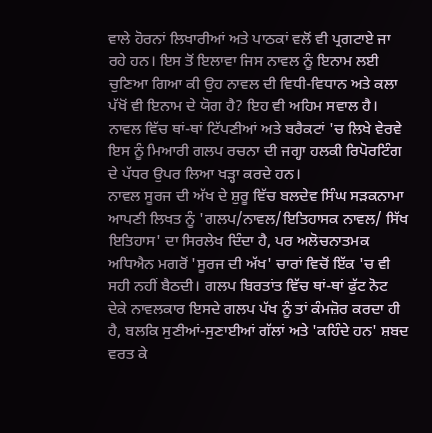ਵਾਲੇ ਹੋਰਨਾਂ ਲਿਖਾਰੀਆਂ ਅਤੇ ਪਾਠਕਾਂ ਵਲੋਂ ਵੀ ਪ੍ਰਗਟਾਏ ਜਾ ਰਹੇ ਹਨ। ਇਸ ਤੋਂ ਇਲਾਵਾ ਜਿਸ ਨਾਵਲ ਨੂੰ ਇਨਾਮ ਲਈ ਚੁਣਿਆ ਗਿਆ ਕੀ ਉਹ ਨਾਵਲ ਦੀ ਵਿਧੀ-ਵਿਧਾਨ ਅਤੇ ਕਲਾ ਪੱਖੋਂ ਵੀ ਇਨਾਮ ਦੇ ਯੋਗ ਹੈ? ਇਹ ਵੀ ਅਹਿਮ ਸਵਾਲ ਹੈ। ਨਾਵਲ ਵਿੱਚ ਥਾਂ-ਥਾਂ ਟਿੱਪਣੀਆਂ ਅਤੇ ਬਰੈਕਟਾਂ 'ਚ ਲਿਖੇ ਵੇਰਵੇ ਇਸ ਨੂੰ ਮਿਆਰੀ ਗਲਪ ਰਚਨਾ ਦੀ ਜਗ੍ਹਾ ਹਲਕੀ ਰਿਪੋਰਟਿੰਗ ਦੇ ਪੱਧਰ ਉਪਰ ਲਿਆ ਖੜ੍ਹਾ ਕਰਦੇ ਹਨ।
ਨਾਵਲ ਸੂਰਜ ਦੀ ਅੱਖ ਦੇ ਸ਼ੁਰੂ ਵਿੱਚ ਬਲਦੇਵ ਸਿੰਘ ਸੜਕਨਾਮਾ ਆਪਣੀ ਲਿਖਤ ਨੂੰ 'ਗਲਪ/ਨਾਵਲ/ਇਤਿਹਾਸਕ ਨਾਵਲ/ ਸਿੱਖ ਇਤਿਹਾਸ' ਦਾ ਸਿਰਲੇਖ ਦਿੰਦਾ ਹੈ, ਪਰ ਅਲੋਚਨਾਤਮਕ ਅਧਿਐਨ ਮਗਰੋਂ 'ਸੂਰਜ ਦੀ ਅੱਖ' ਚਾਰਾਂ ਵਿਚੋਂ ਇੱਕ 'ਚ ਵੀ ਸਹੀ ਨਹੀਂ ਬੈਠਦੀ। ਗਲਪ ਬਿਰਤਾਂਤ ਵਿੱਚ ਥਾਂ-ਥਾਂ ਫੁੱਟ ਨੋਟ ਦੇਕੇ ਨਾਵਲਕਾਰ ਇਸਦੇ ਗਲਪ ਪੱਖ ਨੂੰ ਤਾਂ ਕੰਮਜ਼ੋਰ ਕਰਦਾ ਹੀ ਹੈ, ਬਲਕਿ ਸੁਣੀਆਂ-ਸੁਣਾਈਆਂ ਗੱਲਾਂ ਅਤੇ 'ਕਹਿੰਦੇ ਹਨ' ਸ਼ਬਦ ਵਰਤ ਕੇ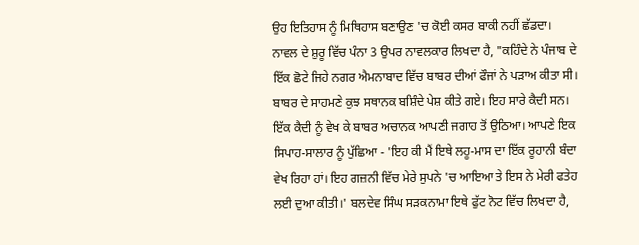ਉਹ ਇਤਿਹਾਸ ਨੂੰ ਮਿਥਿਹਾਸ ਬਣਾਉਣ 'ਚ ਕੋਈ ਕਸਰ ਬਾਕੀ ਨਹੀਂ ਛੱਡਦਾ। ਨਾਵਲ ਦੇ ਸ਼ੁਰੂ ਵਿੱਚ ਪੰਨਾ 3 ਉਪਰ ਨਾਵਲਕਾਰ ਲਿਖਦਾ ਹੈ, "ਕਹਿੰਦੇ ਨੇ ਪੰਜਾਬ ਦੇ ਇੱਕ ਛੋਟੇ ਜਿਹੇ ਨਗਰ ਐਮਨਾਬਾਦ ਵਿੱਚ ਬਾਬਰ ਦੀਆਂ ਫੌਜਾਂ ਨੇ ਪੜਾਅ ਕੀਤਾ ਸੀ। ਬਾਬਰ ਦੇ ਸਾਹਮਣੇ ਕੁਝ ਸਥਾਨਕ ਬਸ਼ਿੰਦੇ ਪੇਸ਼ ਕੀਤੇ ਗਏ। ਇਹ ਸਾਰੇ ਕੈਦੀ ਸਨ। ਇੱਕ ਕੈਦੀ ਨੂੰ ਵੇਖ ਕੇ ਬਾਬਰ ਅਚਾਨਕ ਆਪਣੀ ਜਗਾਹ ਤੋਂ ਉਠਿਆ। ਆਪਣੇ ਇਕ ਸਿਪਾਹ-ਸਾਲਾਰ ਨੂੰ ਪੁੱਛਿਆ - 'ਇਹ ਕੀ ਮੈਂ ਇਥੇ ਲਹੂ-ਮਾਸ ਦਾ ਇੱਕ ਰੂਹਾਨੀ ਬੰਦਾ ਵੇਖ ਰਿਹਾ ਹਾਂ। ਇਹ ਗਜ਼ਨੀ ਵਿੱਚ ਮੇਰੇ ਸੁਪਨੇ 'ਚ ਆਇਆ ਤੇ ਇਸ ਨੇ ਮੇਰੀ ਫਤੇਹ ਲਈ ਦੁਆ ਕੀਤੀ।' ਬਲਦੇਵ ਸਿੰਘ ਸੜਕਨਾਮਾ ਇਥੇ ਫੁੱਟ ਨੋਟ ਵਿੱਚ ਲਿਖਦਾ ਹੈ,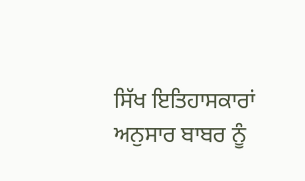ਸਿੱਖ ਇਤਿਹਾਸਕਾਰਾਂ ਅਨੁਸਾਰ ਬਾਬਰ ਨੂੰ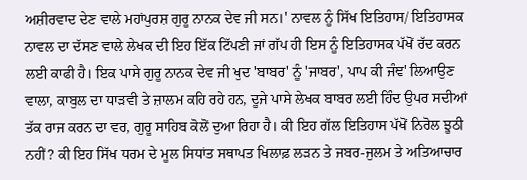ਅਸ਼ੀਰਵਾਦ ਦੇਣ ਵਾਲੇ ਮਹਾਂਪੁਰਸ਼ ਗੁਰੂ ਨਾਨਕ ਦੇਵ ਜੀ ਸਨ।' ਨਾਵਲ ਨੂੰ ਸਿੱਖ ਇਤਿਹਾਸ/ ਇਤਿਹਾਸਕ ਨਾਵਲ ਦਾ ਦੱਸਣ ਵਾਲੇ ਲੇਖਕ ਦੀ ਇਹ ਇੱਕ ਟਿੱਪਣੀ ਜਾਂ ਗੱਪ ਹੀ ਇਸ ਨੂੰ ਇਤਿਹਾਸਕ ਪੱਖੋਂ ਰੱਦ ਕਰਨ ਲਈ ਕਾਫੀ ਹੈ। ਇਕ ਪਾਸੇ ਗੁਰੂ ਨਾਨਕ ਦੇਵ ਜੀ ਖੁਦ 'ਬਾਬਰ' ਨੂੰ 'ਜਾਬਰ', ਪਾਪ ਕੀ ਜੰਞ' ਲਿਆਉਣ ਵਾਲਾ, ਕਾਬੁਲ ਦਾ ਧਾੜਵੀ ਤੇ ਜ਼ਾਲਮ ਕਹਿ ਰਹੇ ਹਨ, ਦੂਜੇ ਪਾਸੇ ਲੇਖਕ ਬਾਬਰ ਲਈ ਹਿੰਦ ਉਪਰ ਸਦੀਆਂ ਤੱਕ ਰਾਜ ਕਰਨ ਦਾ ਵਰ, ਗੁਰੂ ਸਾਹਿਬ ਕੋਲੋਂ ਦੁਆ ਰਿਹਾ ਹੈ। ਕੀ ਇਹ ਗੱਲ ਇਤਿਹਾਸ ਪੱਖੋਂ ਨਿਰੋਲ ਝੂਠੀ ਨਹੀਂ? ਕੀ ਇਹ ਸਿੱਖ ਧਰਮ ਦੇ ਮੂਲ ਸਿਧਾਂਤ ਸਥਾਪਤ ਖਿਲਾਫ਼ ਲੜਨ ਤੇ ਜਬਰ-ਜੁਲਮ ਤੇ ਅਤਿਆਚਾਰ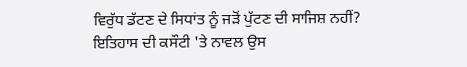ਵਿਰੁੱਧ ਡੱਟਣ ਦੇ ਸਿਧਾਂਤ ਨੂੰ ਜੜੋਂ ਪੁੱਟਣ ਦੀ ਸਾਜਿਸ਼ ਨਹੀਂ?
ਇਤਿਹਾਸ ਦੀ ਕਸੌਟੀ 'ਤੇ ਨਾਵਲ ਉਸ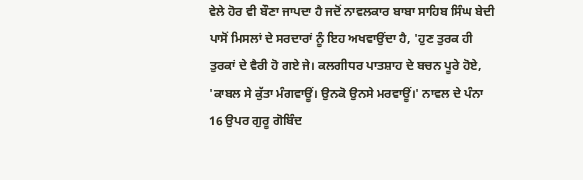ਵੇਲੇ ਹੋਰ ਵੀ ਬੌਣਾ ਜਾਪਦਾ ਹੈ ਜਦੋਂ ਨਾਵਲਕਾਰ ਬਾਬਾ ਸਾਹਿਬ ਸਿੰਘ ਬੇਦੀ ਪਾਸੋਂ ਮਿਸਲਾਂ ਦੇ ਸਰਦਾਰਾਂ ਨੂੰ ਇਹ ਅਖਵਾਉਂਦਾ ਹੈ, 'ਹੁਣ ਤੁਰਕ ਹੀ ਤੁਰਕਾਂ ਦੇ ਵੈਰੀ ਹੋ ਗਏ ਜੇ। ਕਲਗੀਧਰ ਪਾਤਸ਼ਾਹ ਦੇ ਬਚਨ ਪੂਰੇ ਹੋਏ, 'ਕਾਬਲ ਸੇ ਕੁੱਤਾ ਮੰਗਵਾਊਂ। ਉਨਕੋ ਉਨਸੇ ਮਰਵਾਊਂ।' ਨਾਵਲ ਦੇ ਪੰਨਾ 16 ਉਪਰ ਗੁਰੂ ਗੋਬਿੰਦ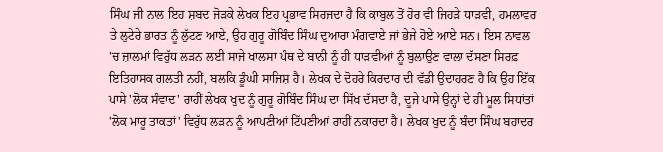ਸਿੰਘ ਜੀ ਨਾਲ ਇਹ ਸ਼ਬਦ ਜੋੜਕੇ ਲੇਖਕ ਇਹ ਪ੍ਰਭਾਵ ਸਿਰਜਦਾ ਹੈ ਕਿ ਕਾਬੁਲ ਤੋਂ ਹੋਰ ਵੀ ਜਿਹੜੇ ਧਾੜਵੀ, ਹਮਲਾਵਰ ਤੇ ਲੁਟੇਰੇ ਭਾਰਤ ਨੂੰ ਲੁੱਟਣ ਆਏ, ਉਹ ਗੁਰੂ ਗੋਬਿੰਦ ਸਿੰਘ ਦੁਆਰਾ ਮੰਗਵਾਏ ਜਾਂ ਭੇਜੇ ਹੋਏ ਆਏ ਸਨ। ਇਸ ਨਾਵਲ 'ਚ ਜ਼ਾਲਮਾਂ ਵਿਰੁੱਧ ਲੜਨ ਲਈ ਸਾਜੇ ਖਾਲਸਾ ਪੰਥ ਦੇ ਬਾਨੀ ਨੂੰ ਹੀ ਧਾੜਵੀਆਂ ਨੂੰ ਬੁਲਾਉਣ ਵਾਲਾ ਦੱਸਣਾ ਸਿਰਫ਼ ਇਤਿਹਾਸਕ ਗਲਤੀ ਨਹੀਂ, ਬਲਕਿ ਡੂੰਘੀ ਸਾਜਿਸ਼ ਹੈ। ਲੇਖਕ ਦੇ ਦੋਹਰੇ ਕਿਰਦਾਰ ਦੀ ਵੱਡੀ ਉਦਾਹਰਣ ਹੈ ਕਿ ਉਹ ਇੱਕ ਪਾਸੇ 'ਲੋਕ ਸੰਵਾਦ' ਰਾਹੀਂ ਲੇਖਕ ਖੁਦ ਨੂੰ ਗੁਰੂ ਗੋਬਿੰਦ ਸਿੰਘ ਦਾ ਸਿੱਖ ਦੱਸਦਾ ਹੈ, ਦੂਜੇ ਪਾਸੇ ਉਨ੍ਹਾਂ ਦੇ ਹੀ ਮੂਲ ਸਿਧਾਂਤਾਂ 'ਲੋਕ ਮਾਰੂ ਤਾਕਤਾਂ' ਵਿਰੁੱਧ ਲੜਨ ਨੂੰ ਆਪਣੀਆਂ ਟਿੱਪਣੀਆਂ ਰਾਹੀਂ ਨਕਾਰਦਾ ਹੈ। ਲੇਖਕ ਖੁਦ ਨੂੰ ਬੰਦਾ ਸਿੰਘ ਬਹਾਦਰ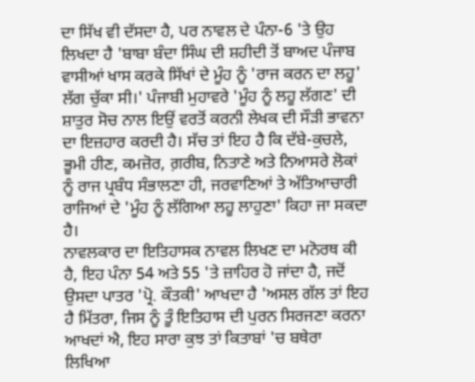ਦਾ ਸਿੱਖ ਵੀ ਦੱਸਦਾ ਹੈ, ਪਰ ਨਾਵਲ ਦੇ ਪੰਨਾ-6 'ਤੇ ਉਹ ਲਿਖਦਾ ਹੈ 'ਬਾਬਾ ਬੰਦਾ ਸਿੰਘ ਦੀ ਸ਼ਹੀਦੀ ਤੋਂ ਬਾਅਦ ਪੰਜਾਬ ਵਾਸੀਆਂ ਖਾਸ ਕਰਕੇ ਸਿੱਖਾਂ ਦੇ ਮੂੰਹ ਨੂੰ 'ਰਾਜ ਕਰਨ ਦਾ ਲਹੂ' ਲੱਗ ਚੁੱਕਾ ਸੀ।' ਪੰਜਾਬੀ ਮੁਹਾਵਰੇ 'ਮੂੰਹ ਨੂੰ ਲਹੂ ਲੱਗਣ' ਦੀ ਸ਼ਾਤੁਰ ਸੋਚ ਨਾਲ ਇਉਂ ਵਰਤੋਂ ਕਰਨੀ ਲੇਖਕ ਦੀ ਸੌੜੀ ਭਾਵਨਾ ਦਾ ਇਜ਼ਹਾਰ ਕਰਦੀ ਹੈ। ਸੱਚ ਤਾਂ ਇਹ ਹੈ ਕਿ ਦੱਬੇ-ਕੁਚਲੇ, ਭੂਮੀ ਹੀਣ, ਕਮਜ਼ੋਰ, ਗ਼ਰੀਬ, ਨਿਤਾਣੇ ਅਤੇ ਨਿਆਸਰੇ ਲੋਕਾਂ ਨੂੰ ਰਾਜ ਪ੍ਰਬੰਧ ਸੰਭਾਲਣਾ ਹੀ, ਜਰਵਾਣਿਆਂ ਤੇ ਅੱਤਿਆਚਾਰੀ ਰਾਜਿਆਂ ਦੇ 'ਮੂੰਹ ਨੂੰ ਲੱਗਿਆ ਲਹੂ ਲਾਹੁਣਾ' ਕਿਹਾ ਜਾ ਸਕਦਾ ਹੈ।
ਨਾਵਲਕਾਰ ਦਾ ਇਤਿਹਾਸਕ ਨਾਵਲ ਲਿਖਣ ਦਾ ਮਨੋਰਥ ਕੀ ਹੈ, ਇਹ ਪੰਨਾ 54 ਅਤੇ 55 'ਤੇ ਜ਼ਾਹਿਰ ਹੋ ਜਾਂਦਾ ਹੈ, ਜਦੋਂ ਉਸਦਾ ਪਾਤਰ 'ਪ੍ਰੋ. ਕੌਤਕੀ' ਆਖਦਾ ਹੈ 'ਅਸਲ ਗੱਲ ਤਾਂ ਇਹ ਹੈ ਮਿੱਤਰਾ, ਜਿਸ ਨੂੰ ਤੂੰ ਇਤਿਹਾਸ ਦੀ ਪੁਰਨ ਸਿਰਜਣਾ ਕਰਨਾ ਆਖਦਾਂ ਐ, ਇਹ ਸਾਰਾ ਕੁਝ ਤਾਂ ਕਿਤਾਬਾਂ 'ਚ ਬਥੇਰਾ ਲਿਖਿਆ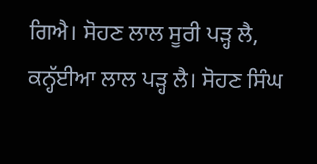ਗਿਐ। ਸੋਹਣ ਲਾਲ ਸੂਰੀ ਪੜ੍ਹ ਲੈ, ਕਨ੍ਹੱਈਆ ਲਾਲ ਪੜ੍ਹ ਲੈ। ਸੋਹਣ ਸਿੰਘ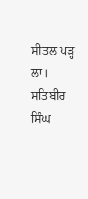ਸੀਤਲ ਪੜ੍ਹ ਲਾ। ਸਤਿਬੀਰ ਸਿੰਘ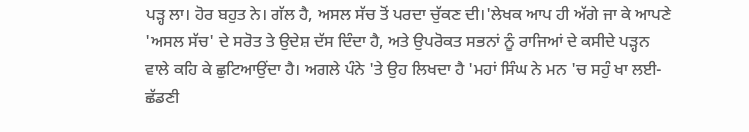ਪੜ੍ਹ ਲਾ। ਹੋਰ ਬਹੁਤ ਨੇ। ਗੱਲ ਹੈ, ਅਸਲ ਸੱਚ ਤੋਂ ਪਰਦਾ ਚੁੱਕਣ ਦੀ।'ਲੇਖਕ ਆਪ ਹੀ ਅੱਗੇ ਜਾ ਕੇ ਆਪਣੇ 'ਅਸਲ ਸੱਚ' ਦੇ ਸਰੋਤ ਤੇ ਉਦੇਸ਼ ਦੱਸ ਦਿੰਦਾ ਹੈ, ਅਤੇ ਉਪਰੋਕਤ ਸਭਨਾਂ ਨੂੰ ਰਾਜਿਆਂ ਦੇ ਕਸੀਦੇ ਪੜ੍ਹਨ ਵਾਲੇ ਕਹਿ ਕੇ ਛੁਟਿਆਉਂਦਾ ਹੈ। ਅਗਲੇ ਪੰਨੇ 'ਤੇ ਉਹ ਲਿਖਦਾ ਹੈ 'ਮਹਾਂ ਸਿੰਘ ਨੇ ਮਨ 'ਚ ਸਹੁੰ ਖਾ ਲਈ-ਛੱਡਣੀ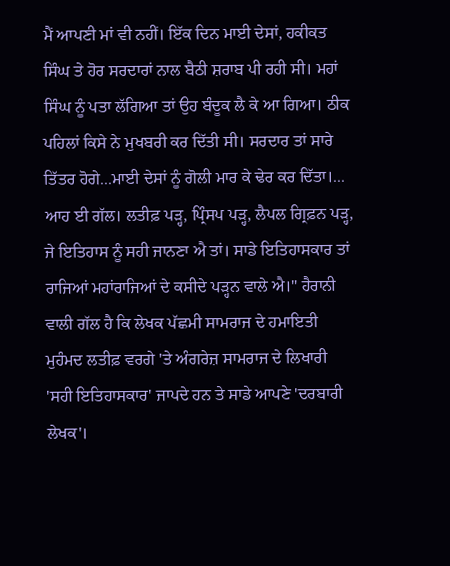ਮੈਂ ਆਪਣੀ ਮਾਂ ਵੀ ਨਹੀਂ। ਇੱਕ ਦਿਨ ਮਾਈ ਦੇਸਾਂ, ਹਕੀਕਤ ਸਿੰਘ ਤੇ ਹੋਰ ਸਰਦਾਰਾਂ ਨਾਲ ਬੈਠੀ ਸ਼ਰਾਬ ਪੀ ਰਹੀ ਸੀ। ਮਹਾਂ ਸਿੰਘ ਨੂੰ ਪਤਾ ਲੱਗਿਆ ਤਾਂ ਉਹ ਬੰਦੂਕ ਲੈ ਕੇ ਆ ਗਿਆ। ਠੀਕ ਪਹਿਲਾਂ ਕਿਸੇ ਨੇ ਮੁਖਬਰੀ ਕਰ ਦਿੱਤੀ ਸੀ। ਸਰਦਾਰ ਤਾਂ ਸਾਰੇ ਤਿੱਤਰ ਹੋਗੇ...ਮਾਈ ਦੇਸਾਂ ਨੂੰ ਗੋਲੀ ਮਾਰ ਕੇ ਢੇਰ ਕਰ ਦਿੱਤਾ।... ਆਹ ਈ ਗੱਲ। ਲਤੀਫ਼ ਪੜ੍ਹ, ਪ੍ਰਿੰਸਪ ਪੜ੍ਹ, ਲੈਪਲ ਗ੍ਰਿਫ਼ਨ ਪੜ੍ਹ, ਜੇ ਇਤਿਹਾਸ ਨੂੰ ਸਹੀ ਜਾਨਣਾ ਐ ਤਾਂ। ਸਾਡੇ ਇਤਿਹਾਸਕਾਰ ਤਾਂ ਰਾਜਿਆਂ ਮਹਾਂਰਾਜਿਆਂ ਦੇ ਕਸੀਦੇ ਪੜ੍ਹਨ ਵਾਲੇ ਐ।" ਹੈਰਾਨੀ ਵਾਲੀ ਗੱਲ ਹੈ ਕਿ ਲੇਖਕ ਪੱਛਮੀ ਸਾਮਰਾਜ ਦੇ ਹਮਾਇਤੀ ਮੁਹੰਮਦ ਲਤੀਫ਼ ਵਰਗੇ 'ਤੇ ਅੰਗਰੇਜ਼ ਸਾਮਰਾਜ ਦੇ ਲਿਖਾਰੀ 'ਸਹੀ ਇਤਿਹਾਸਕਾਰ' ਜਾਪਦੇ ਹਨ ਤੇ ਸਾਡੇ ਆਪਣੇ 'ਦਰਬਾਰੀ ਲੇਖਕ'।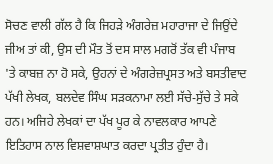ਸੋਚਣ ਵਾਲੀ ਗੱਲ ਹੈ ਕਿ ਜਿਹੜੇ ਅੰਗਰੇਜ਼ ਮਹਾਰਾਜਾ ਦੇ ਜਿਉਂਦੇ ਜੀਅ ਤਾਂ ਕੀ, ਉਸ ਦੀ ਮੌਤ ਤੋਂ ਦਸ ਸਾਲ ਮਗਰੋਂ ਤੱਕ ਵੀ ਪੰਜਾਬ 'ਤੇ ਕਾਬਜ਼ ਨਾ ਹੋ ਸਕੇ, ਉਹਨਾਂ ਦੇ ਅੰਗਰੇਜ਼ਪ੍ਰਸਤ ਅਤੇ ਬਸਤੀਵਾਦ ਪੱਖੀ ਲੇਖਕ, ਬਲਦੇਵ ਸਿੰਘ ਸੜਕਨਾਮਾ ਲਈ ਸੱਚੇ-ਸੁੱਚੇ ਤੇ ਸਕੇ ਹਨ। ਅਜਿਹੇ ਲੇਖਕਾਂ ਦਾ ਪੱਖ ਪੂਰ ਕੇ ਨਾਵਲਕਾਰ ਆਪਣੇ ਇਤਿਹਾਸ ਨਾਲ ਵਿਸ਼ਵਾਸ਼ਘਾਤ ਕਰਦਾ ਪ੍ਰਤੀਤ ਹੁੰਦਾ ਹੈ।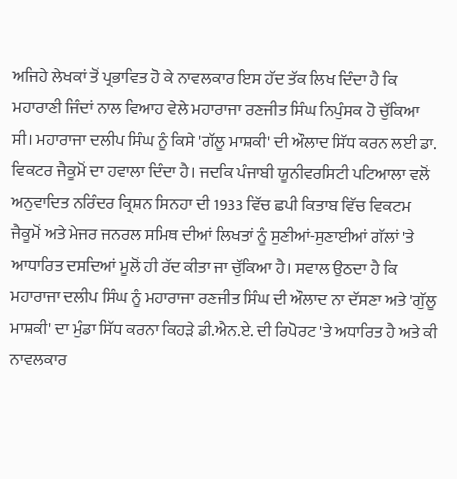ਅਜਿਹੇ ਲੇਖਕਾਂ ਤੋਂ ਪ੍ਰਭਾਵਿਤ ਹੋ ਕੇ ਨਾਵਲਕਾਰ ਇਸ ਹੱਦ ਤੱਕ ਲਿਖ ਦਿੰਦਾ ਹੈ ਕਿ ਮਹਾਰਾਣੀ ਜਿੰਦਾਂ ਨਾਲ ਵਿਆਹ ਵੇਲੇ ਮਹਾਰਾਜਾ ਰਣਜੀਤ ਸਿੰਘ ਨਿਪੁੰਸਕ ਹੋ ਚੁੱਕਿਆ ਸੀ। ਮਹਾਰਾਜਾ ਦਲੀਪ ਸਿੰਘ ਨੂੰ ਕਿਸੇ 'ਗੱਲੂ ਮਾਸ਼ਕੀ' ਦੀ ਔਲਾਦ ਸਿੱਧ ਕਰਨ ਲਈ ਡਾ. ਵਿਕਟਰ ਜੈਕੂਮੋਂ ਦਾ ਹਵਾਲਾ ਦਿੰਦਾ ਹੈ। ਜਦਕਿ ਪੰਜਾਬੀ ਯੂਨੀਵਰਸਿਟੀ ਪਟਿਆਲਾ ਵਲੋਂ ਅਨੁਵਾਦਿਤ ਨਰਿੰਦਰ ਕ੍ਰਿਸ਼ਨ ਸਿਨਹਾ ਦੀ 1933 ਵਿੱਚ ਛਪੀ ਕਿਤਾਬ ਵਿੱਚ ਵਿਕਟਮ ਜੈਕੂਮੋਂ ਅਤੇ ਮੇਜਰ ਜਨਰਲ ਸਮਿਥ ਦੀਆਂ ਲਿਖਤਾਂ ਨੂੰ ਸੁਣੀਆਂ-ਸੁਣਾਈਆਂ ਗੱਲਾਂ 'ਤੇ ਆਧਾਰਿਤ ਦਸਦਿਆਂ ਮੂਲੋਂ ਹੀ ਰੱਦ ਕੀਤਾ ਜਾ ਚੁੱਕਿਆ ਹੈ। ਸਵਾਲ ਉਠਦਾ ਹੈ ਕਿ ਮਹਾਰਾਜਾ ਦਲੀਪ ਸਿੰਘ ਨੂੰ ਮਹਾਰਾਜਾ ਰਣਜੀਤ ਸਿੰਘ ਦੀ ਔਲਾਦ ਨਾ ਦੱਸਣਾ ਅਤੇ 'ਗੁੱਲੂ ਮਾਸ਼ਕੀ' ਦਾ ਮੁੰਡਾ ਸਿੱਧ ਕਰਨਾ ਕਿਹੜੇ ਡੀ.ਐਨ.ਏ. ਦੀ ਰਿਪੋਰਟ 'ਤੇ ਅਧਾਰਿਤ ਹੈ ਅਤੇ ਕੀ ਨਾਵਲਕਾਰ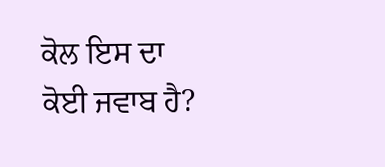ਕੋਲ ਇਸ ਦਾ ਕੋਈ ਜਵਾਬ ਹੈ?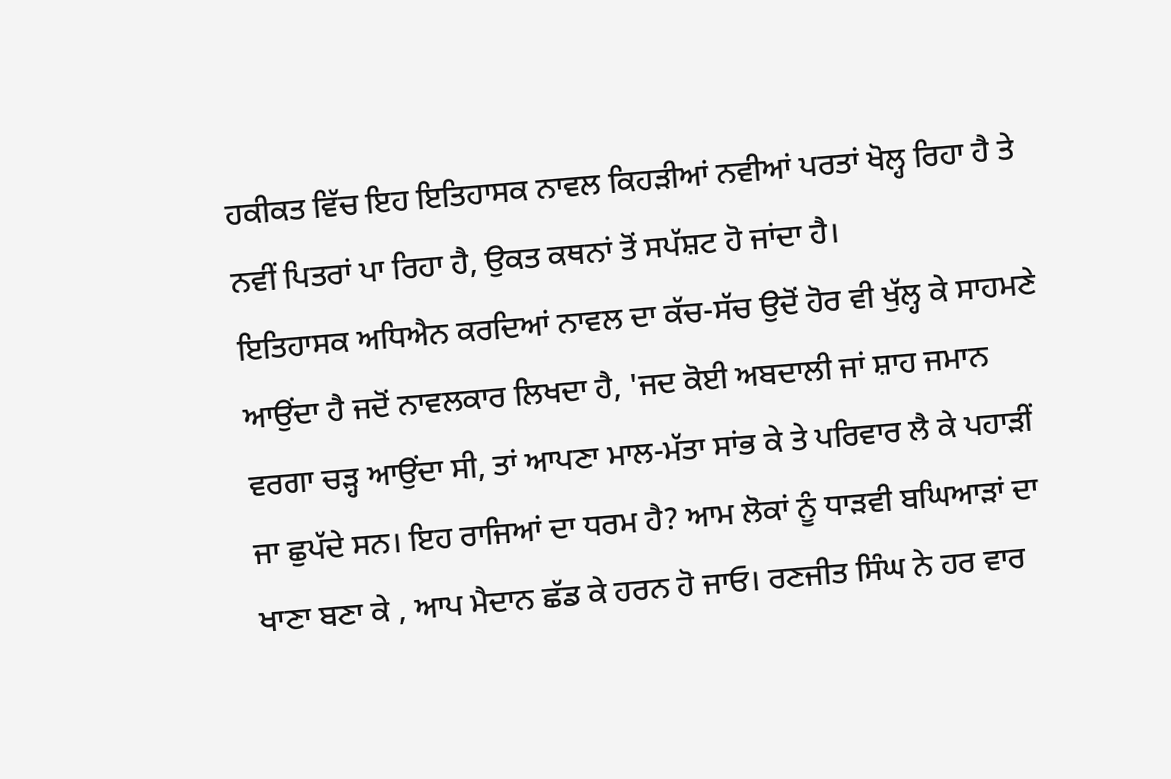ਹਕੀਕਤ ਵਿੱਚ ਇਹ ਇਤਿਹਾਸਕ ਨਾਵਲ ਕਿਹੜੀਆਂ ਨਵੀਆਂ ਪਰਤਾਂ ਖੋਲ੍ਹ ਰਿਹਾ ਹੈ ਤੇ ਨਵੀਂ ਪਿਤਰਾਂ ਪਾ ਰਿਹਾ ਹੈ, ਉਕਤ ਕਥਨਾਂ ਤੋਂ ਸਪੱਸ਼ਟ ਹੋ ਜਾਂਦਾ ਹੈ।
ਇਤਿਹਾਸਕ ਅਧਿਐਨ ਕਰਦਿਆਂ ਨਾਵਲ ਦਾ ਕੱਚ-ਸੱਚ ਉਦੋਂ ਹੋਰ ਵੀ ਖੁੱਲ੍ਹ ਕੇ ਸਾਹਮਣੇ ਆਉਂਦਾ ਹੈ ਜਦੋਂ ਨਾਵਲਕਾਰ ਲਿਖਦਾ ਹੈ, 'ਜਦ ਕੋਈ ਅਬਦਾਲੀ ਜਾਂ ਸ਼ਾਹ ਜਮਾਨ ਵਰਗਾ ਚੜ੍ਹ ਆਉਂਦਾ ਸੀ, ਤਾਂ ਆਪਣਾ ਮਾਲ-ਮੱਤਾ ਸਾਂਭ ਕੇ ਤੇ ਪਰਿਵਾਰ ਲੈ ਕੇ ਪਹਾੜੀਂ ਜਾ ਛੁਪੱਦੇ ਸਨ। ਇਹ ਰਾਜਿਆਂ ਦਾ ਧਰਮ ਹੈ? ਆਮ ਲੋਕਾਂ ਨੂੰ ਧਾੜਵੀ ਬਘਿਆੜਾਂ ਦਾ ਖਾਣਾ ਬਣਾ ਕੇ , ਆਪ ਮੈਦਾਨ ਛੱਡ ਕੇ ਹਰਨ ਹੋ ਜਾਓ। ਰਣਜੀਤ ਸਿੰਘ ਨੇ ਹਰ ਵਾਰ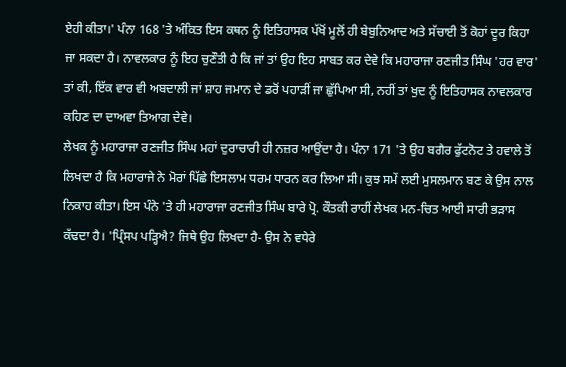ਏਹੀ ਕੀਤਾ।' ਪੰਨਾ 168 'ਤੇ ਅੰਕਿਤ ਇਸ ਕਥਨ ਨੂੰ ਇਤਿਹਾਸਕ ਪੱਖੋਂ ਮੂਲੋਂ ਹੀ ਬੇਬੁਨਿਆਦ ਅਤੇ ਸੱਚਾਈ ਤੋਂ ਕੋਹਾਂ ਦੂਰ ਕਿਹਾ ਜਾ ਸਕਦਾ ਹੈ। ਨਾਵਲਕਾਰ ਨੂੰ ਇਹ ਚੁਣੌਤੀ ਹੈ ਕਿ ਜਾਂ ਤਾਂ ਉਹ ਇਹ ਸਾਬਤ ਕਰ ਦੇਵੇ ਕਿ ਮਹਾਰਾਜਾ ਰਣਜੀਤ ਸਿੰਘ 'ਹਰ ਵਾਰ' ਤਾਂ ਕੀ, ਇੱਕ ਵਾਰ ਵੀ ਅਬਦਾਲੀ ਜਾਂ ਸ਼ਾਹ ਜਮਾਨ ਦੇ ਡਰੋਂ ਪਹਾੜੀਂ ਜਾ ਛੁੱਪਿਆ ਸੀ, ਨਹੀਂ ਤਾਂ ਖੁਦ ਨੂੰ ਇਤਿਹਾਸਕ ਨਾਵਲਕਾਰ ਕਹਿਣ ਦਾ ਦਾਅਵਾ ਤਿਆਗ ਦੇਵੇ।
ਲੇਖਕ ਨੂੰ ਮਹਾਰਾਜਾ ਰਣਜੀਤ ਸਿੰਘ ਮਹਾਂ ਦੁਰਾਚਾਰੀ ਹੀ ਨਜ਼ਰ ਆਉਂਦਾ ਹੈ। ਪੰਨਾ 171 'ਤੇ ਉਹ ਬਗੈਰ ਫੁੱਟਨੋਟ ਤੇ ਹਵਾਲੇ ਤੋਂ ਲਿਖਦਾ ਹੈ ਕਿ ਮਹਾਰਾਜੇ ਨੇ ਮੋਰਾਂ ਪਿੱਛੇ ਇਸਲਾਮ ਧਰਮ ਧਾਰਨ ਕਰ ਲਿਆ ਸੀ। ਕੁਝ ਸਮੇਂ ਲਈ ਮੁਸਲਮਾਨ ਬਣ ਕੇ ਉਸ ਨਾਲ ਨਿਕਾਹ ਕੀਤਾ। ਇਸ ਪੰਨੇ 'ਤੇ ਹੀ ਮਹਾਰਾਜਾ ਰਣਜੀਤ ਸਿੰਘ ਬਾਰੇ ਪ੍ਰੋ. ਕੌਤਕੀ ਰਾਹੀਂ ਲੇਖਕ ਮਨ-ਚਿਤ ਆਈ ਸਾਰੀ ਭੜਾਸ ਕੱਢਦਾ ਹੈ। 'ਪ੍ਰਿੰਸਪ ਪੜ੍ਹਿਐ? ਜਿਥੇ ਉਹ ਲਿਖਦਾ ਹੈ- ਉਸ ਨੇ ਵਧੇਰੇ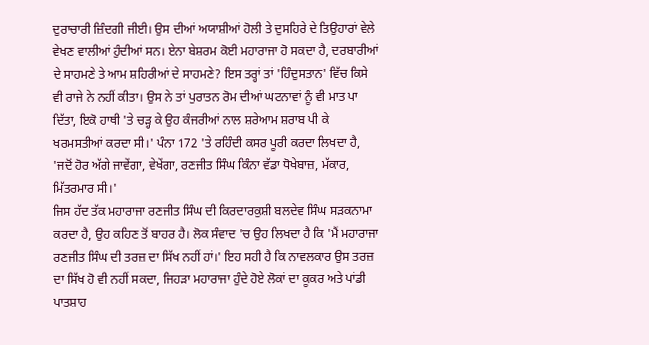ਦੁਰਾਚਾਰੀ ਜ਼ਿੰਦਗੀ ਜੀਈ। ਉਸ ਦੀਆਂ ਅਯਾਸ਼ੀਆਂ ਹੋਲੀ ਤੇ ਦੁਸਹਿਰੇ ਦੇ ਤਿਉਹਾਰਾਂ ਵੇਲੇ ਵੇਖਣ ਵਾਲੀਆਂ ਹੁੰਦੀਆਂ ਸਨ। ਏਨਾ ਬੇਸ਼ਰਮ ਕੋਈ ਮਹਾਰਾਜਾ ਹੋ ਸਕਦਾ ਹੈ, ਦਰਬਾਰੀਆਂ ਦੇ ਸਾਹਮਣੇ ਤੇ ਆਮ ਸ਼ਹਿਰੀਆਂ ਦੇ ਸਾਹਮਣੇ? ਇਸ ਤਰ੍ਹਾਂ ਤਾਂ 'ਹਿੰਦੁਸਤਾਨ' ਵਿੱਚ ਕਿਸੇ ਵੀ ਰਾਜੇ ਨੇ ਨਹੀਂ ਕੀਤਾ। ਉਸ ਨੇ ਤਾਂ ਪੁਰਾਤਨ ਰੋਮ ਦੀਆਂ ਘਟਨਾਵਾਂ ਨੂੰ ਵੀ ਮਾਤ ਪਾ ਦਿੱਤਾ, ਇਕੋ ਹਾਥੀ 'ਤੇ ਚੜ੍ਹ ਕੇ ਉਹ ਕੰਜਰੀਆਂ ਨਾਲ ਸ਼ਰੇਆਮ ਸ਼ਰਾਬ ਪੀ ਕੇ ਖਰਮਸਤੀਆਂ ਕਰਦਾ ਸੀ।' ਪੰਨਾ 172 'ਤੇ ਰਹਿੰਦੀ ਕਸਰ ਪੂਰੀ ਕਰਦਾ ਲਿਖਦਾ ਹੈ, 'ਜਦੋਂ ਹੋਰ ਅੱਗੇ ਜਾਵੇਂਗਾ, ਵੇਖੇਂਗਾ, ਰਣਜੀਤ ਸਿੰਘ ਕਿੰਨਾ ਵੱਡਾ ਧੋਖੇਬਾਜ਼, ਮੱਕਾਰ, ਮਿੱਤਰਮਾਰ ਸੀ।'
ਜਿਸ ਹੱਦ ਤੱਕ ਮਹਾਰਾਜਾ ਰਣਜੀਤ ਸਿੰਘ ਦੀ ਕਿਰਦਾਰਕੁਸ਼ੀ ਬਲਦੇਵ ਸਿੰਘ ਸੜਕਨਾਮਾ ਕਰਦਾ ਹੈ, ਉਹ ਕਹਿਣ ਤੋਂ ਬਾਹਰ ਹੈ। ਲੋਕ ਸੰਵਾਦ 'ਚ ਉਹ ਲਿਖਦਾ ਹੈ ਕਿ 'ਮੈਂ ਮਹਾਰਾਜਾ ਰਣਜੀਤ ਸਿੰਘ ਦੀ ਤਰਜ਼ ਦਾ ਸਿੱਖ ਨਹੀਂ ਹਾਂ।' ਇਹ ਸਹੀ ਹੈ ਕਿ ਨਾਵਲਕਾਰ ਉਸ ਤਰਜ਼ ਦਾ ਸਿੱਖ ਹੋ ਵੀ ਨਹੀਂ ਸਕਦਾ, ਜਿਹੜਾ ਮਹਾਰਾਜਾ ਹੁੰਦੇ ਹੋਏ ਲੋਕਾਂ ਦਾ ਕੂਕਰ ਅਤੇ ਪਾਂਡੀ ਪਾਤਸ਼ਾਹ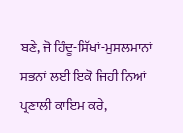ਬਣੇ, ਜੋ ਹਿੰਦੂ-ਸਿੱਖਾਂ-ਮੁਸਲਮਾਨਾਂ ਸਭਨਾਂ ਲਈ ਇਕੋ ਜਿਹੀ ਨਿਆਂ ਪ੍ਰਣਾਲੀ ਕਾਇਮ ਕਰੇ,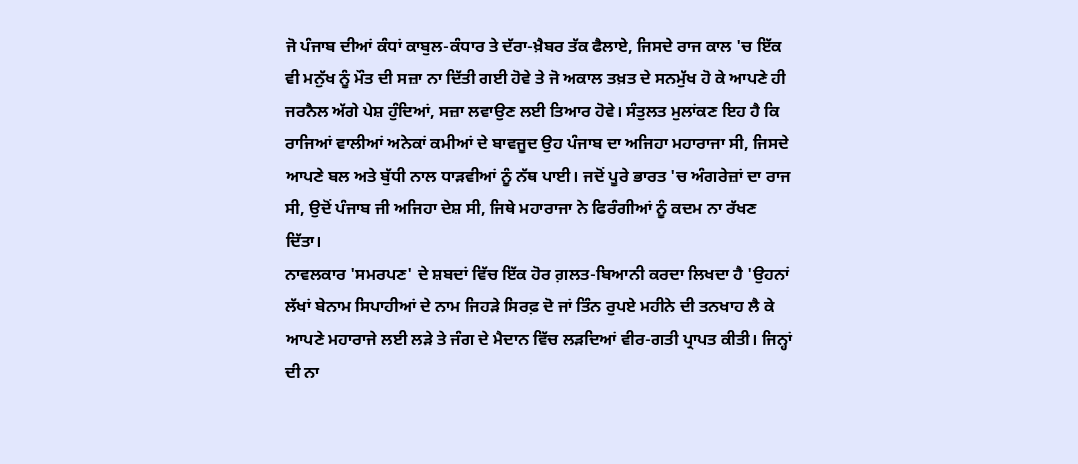ਜੋ ਪੰਜਾਬ ਦੀਆਂ ਕੰਧਾਂ ਕਾਬੁਲ-ਕੰਧਾਰ ਤੇ ਦੱਰਾ-ਖ਼ੈਬਰ ਤੱਕ ਫੈਲਾਏ, ਜਿਸਦੇ ਰਾਜ ਕਾਲ 'ਚ ਇੱਕ ਵੀ ਮਨੁੱਖ ਨੂੰ ਮੌਤ ਦੀ ਸਜ਼ਾ ਨਾ ਦਿੱਤੀ ਗਈ ਹੋਵੇ ਤੇ ਜੋ ਅਕਾਲ ਤਖ਼ਤ ਦੇ ਸਨਮੁੱਖ ਹੋ ਕੇ ਆਪਣੇ ਹੀ ਜਰਨੈਲ ਅੱਗੇ ਪੇਸ਼ ਹੁੰਦਿਆਂ, ਸਜ਼ਾ ਲਵਾਉਣ ਲਈ ਤਿਆਰ ਹੋਵੇ। ਸੰਤੁਲਤ ਮੁਲਾਂਕਣ ਇਹ ਹੈ ਕਿ ਰਾਜਿਆਂ ਵਾਲੀਆਂ ਅਨੇਕਾਂ ਕਮੀਆਂ ਦੇ ਬਾਵਜੂਦ ਉਹ ਪੰਜਾਬ ਦਾ ਅਜਿਹਾ ਮਹਾਰਾਜਾ ਸੀ, ਜਿਸਦੇ ਆਪਣੇ ਬਲ ਅਤੇ ਬੁੱਧੀ ਨਾਲ ਧਾੜਵੀਆਂ ਨੂੰ ਨੱਥ ਪਾਈ। ਜਦੋਂ ਪੂਰੇ ਭਾਰਤ 'ਚ ਅੰਗਰੇਜ਼ਾਂ ਦਾ ਰਾਜ ਸੀ, ਉਦੋਂ ਪੰਜਾਬ ਜੀ ਅਜਿਹਾ ਦੇਸ਼ ਸੀ, ਜਿਥੇ ਮਹਾਰਾਜਾ ਨੇ ਫਿਰੰਗੀਆਂ ਨੂੰ ਕਦਮ ਨਾ ਰੱਖਣ ਦਿੱਤਾ।
ਨਾਵਲਕਾਰ 'ਸਮਰਪਣ' ਦੇ ਸ਼ਬਦਾਂ ਵਿੱਚ ਇੱਕ ਹੋਰ ਗ਼ਲਤ-ਬਿਆਨੀ ਕਰਦਾ ਲਿਖਦਾ ਹੈ 'ਉਹਨਾਂ ਲੱਖਾਂ ਬੇਨਾਮ ਸਿਪਾਹੀਆਂ ਦੇ ਨਾਮ ਜਿਹੜੇ ਸਿਰਫ਼ ਦੋ ਜਾਂ ਤਿੰਨ ਰੁਪਏ ਮਹੀਨੇ ਦੀ ਤਨਖਾਹ ਲੈ ਕੇ ਆਪਣੇ ਮਹਾਰਾਜੇ ਲਈ ਲੜੇ ਤੇ ਜੰਗ ਦੇ ਮੈਦਾਨ ਵਿੱਚ ਲੜਦਿਆਂ ਵੀਰ-ਗਤੀ ਪ੍ਰਾਪਤ ਕੀਤੀ। ਜਿਨ੍ਹਾਂ ਦੀ ਨਾ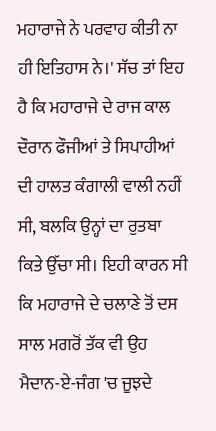ਮਹਾਰਾਜੇ ਨੇ ਪਰਵਾਹ ਕੀਤੀ ਨਾ ਹੀ ਇਤਿਹਾਸ ਨੇ।' ਸੱਚ ਤਾਂ ਇਹ ਹੈ ਕਿ ਮਹਾਰਾਜੇ ਦੇ ਰਾਜ ਕਾਲ ਦੌਰਾਨ ਫੌਜੀਆਂ ਤੇ ਸਿਪਾਹੀਆਂ ਦੀ ਹਾਲਤ ਕੰਗਾਲੀ ਵਾਲੀ ਨਹੀਂ ਸੀ, ਬਲਕਿ ਉਨ੍ਹਾਂ ਦਾ ਰੁਤਬਾ ਕਿਤੇ ਉੱਚਾ ਸੀ। ਇਹੀ ਕਾਰਨ ਸੀ ਕਿ ਮਹਾਰਾਜੇ ਦੇ ਚਲਾਣੇ ਤੋਂ ਦਸ ਸਾਲ ਮਗਰੋਂ ਤੱਕ ਵੀ ਉਹ ਮੈਦਾਨ-ਏ-ਜੰਗ 'ਚ ਜੂਝਦੇ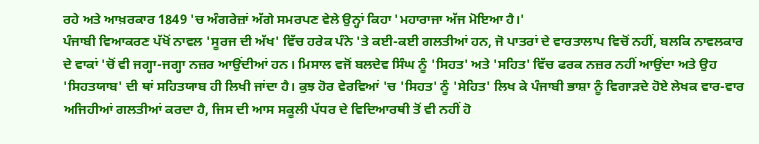ਰਹੇ ਅਤੇ ਆਖ਼ਰਕਾਰ 1849 'ਚ ਅੰਗਰੇਜ਼ਾਂ ਅੱਗੇ ਸਮਰਪਣ ਵੇਲੇ ਉਨ੍ਹਾਂ ਕਿਹਾ 'ਮਹਾਰਾਜਾ ਅੱਜ ਮੋਇਆ ਹੈ।'
ਪੰਜਾਬੀ ਵਿਆਕਰਣ ਪੱਖੋਂ ਨਾਵਲ 'ਸੂਰਜ ਦੀ ਅੱਖ' ਵਿੱਚ ਹਰੇਕ ਪੰਨੇ 'ਤੇ ਕਈ-ਕਈ ਗਲਤੀਆਂ ਹਨ, ਜੋ ਪਾਤਰਾਂ ਦੇ ਵਾਰਤਾਲਾਪ ਵਿਚੋਂ ਨਹੀਂ, ਬਲਕਿ ਨਾਵਲਕਾਰ ਦੇ ਵਾਕਾਂ 'ਚੋਂ ਵੀ ਜਗ੍ਹਾ-ਜਗ੍ਹਾ ਨਜ਼ਰ ਆਉਂਦੀਆਂ ਹਨ। ਮਿਸਾਲ ਵਜੋਂ ਬਲਦੇਵ ਸਿੰਘ ਨੂੰ 'ਸਿਹਤ' ਅਤੇ 'ਸਹਿਤ' ਵਿੱਚ ਫਰਕ ਨਜ਼ਰ ਨਹੀਂ ਆਉਂਦਾ ਅਤੇ ਉਹ 'ਸਿਹਤਯਾਬ' ਦੀ ਥਾਂ ਸਹਿਤਯਾਬ ਹੀ ਲਿਖੀ ਜਾਂਦਾ ਹੈ। ਕੁਝ ਹੋਰ ਵੇਰਵਿਆਂ 'ਚ 'ਸਿਹਤ' ਨੂੰ 'ਸੇਹਿਤ' ਲਿਖ ਕੇ ਪੰਜਾਬੀ ਭਾਸ਼ਾ ਨੂੰ ਵਿਗਾੜਦੇ ਹੋਏ ਲੇਖਕ ਵਾਰ-ਵਾਰ ਅਜਿਹੀਆਂ ਗਲਤੀਆਂ ਕਰਦਾ ਹੈ, ਜਿਸ ਦੀ ਆਸ ਸਕੂਲੀ ਪੱਧਰ ਦੇ ਵਿਦਿਆਰਥੀ ਤੋਂ ਵੀ ਨਹੀਂ ਹੋ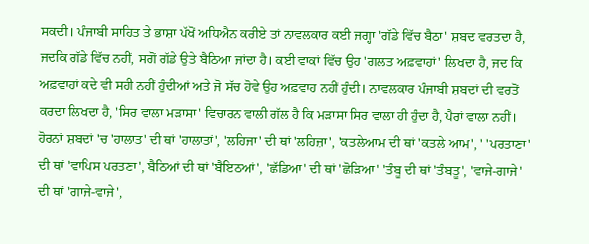ਸਕਦੀ। ਪੰਜਾਬੀ ਸਾਹਿਤ ਤੇ ਭਾਸ਼ਾ ਪੱਖੋਂ ਅਧਿਐਨ ਕਰੀਏ ਤਾਂ ਨਾਵਲਕਾਰ ਕਈ ਜਗ੍ਹਾ 'ਗੱਡੇ ਵਿੱਚ ਬੈਠਾ' ਸ਼ਬਦ ਵਰਤਦਾ ਹੈ, ਜਦਕਿ ਗੱਡੇ ਵਿੱਚ ਨਹੀਂ, ਸਗੋਂ ਗੱਡੇ ਉਤੇ ਬੈਠਿਆ ਜਾਂਦਾ ਹੈ। ਕਈ ਵਾਕਾਂ ਵਿੱਚ ਉਹ 'ਗਲਤ ਅਫ਼ਵਾਹਾਂ' ਲਿਖਦਾ ਹੈ, ਜਦ ਕਿ ਅਫ਼ਵਾਹਾਂ ਕਦੇ ਵੀ ਸਹੀ ਨਹੀਂ ਹੁੰਦੀਆਂ ਅਤੇ ਜੋ ਸੱਚ ਹੋਵੇ ਉਹ ਅਫ਼ਵਾਹ ਨਹੀਂ ਹੁੰਦੀ। ਨਾਵਲਕਾਰ ਪੰਜਾਬੀ ਸ਼ਬਦਾਂ ਦੀ ਵਰਤੋਂ ਕਰਦਾ ਲਿਖਦਾ ਹੈ, 'ਸਿਰ ਵਾਲਾ ਮੜਾਸਾ' ਵਿਚਾਰਨ ਵਾਲੀ ਗੱਲ ਹੈ ਕਿ ਮੜਾਸਾ ਸਿਰ ਵਾਲਾ ਹੀ ਹੁੰਦਾ ਹੈ, ਪੈਰਾਂ ਵਾਲਾ ਨਹੀਂ। ਹੋਰਨਾਂ ਸ਼ਬਦਾਂ 'ਚ 'ਹਾਲਾਤ' ਦੀ ਥਾਂ 'ਹਾਲਾਤਾਂ', 'ਲਹਿਜਾ' ਦੀ ਥਾਂ 'ਲਹਿਜ਼ਾ', 'ਕਤਲੇਆਮ ਦੀ ਥਾਂ 'ਕਤਲੇ ਆਮ', ' 'ਪਰਤਾਣਾ' ਦੀ ਥਾਂ 'ਵਾਪਿਸ ਪਰਤਣਾ', ਬੈਠਿਆਂ ਦੀ ਥਾਂ 'ਬੈਇਠਆਂ', 'ਛੱਡਿਆ' ਦੀ ਥਾਂ 'ਛੋੜਿਆ' 'ਤੰਬੂ ਦੀ ਥਾਂ 'ਤੰਬਤੂ', 'ਵਾਜੇ-ਗਾਜੇ' ਦੀ ਥਾਂ 'ਗਾਜੇ-ਵਾਜੇ',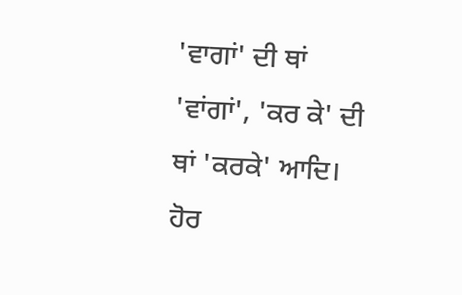'ਵਾਗਾਂ' ਦੀ ਥਾਂ 'ਵਾਂਗਾਂ', 'ਕਰ ਕੇ' ਦੀ ਥਾਂ 'ਕਰਕੇ' ਆਦਿ। ਹੋਰ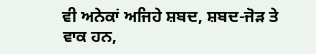ਵੀ ਅਨੇਕਾਂ ਅਜਿਹੇ ਸ਼ਬਦ, ਸ਼ਬਦ-ਜੋੜ ਤੇ ਵਾਕ ਹਨ,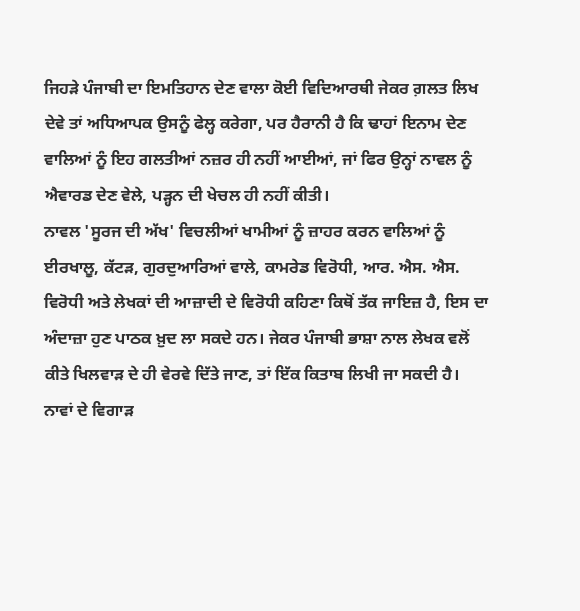ਜਿਹੜੇ ਪੰਜਾਬੀ ਦਾ ਇਮਤਿਹਾਨ ਦੇਣ ਵਾਲਾ ਕੋਈ ਵਿਦਿਆਰਥੀ ਜੇਕਰ ਗ਼ਲਤ ਲਿਖ ਦੇਵੇ ਤਾਂ ਅਧਿਆਪਕ ਉਸਨੂੰ ਫੇਲ੍ਹ ਕਰੇਗਾ, ਪਰ ਹੈਰਾਨੀ ਹੈ ਕਿ ਢਾਹਾਂ ਇਨਾਮ ਦੇਣ ਵਾਲਿਆਂ ਨੂੰ ਇਹ ਗਲਤੀਆਂ ਨਜ਼ਰ ਹੀ ਨਹੀਂ ਆਈਆਂ, ਜਾਂ ਫਿਰ ਉਨ੍ਹਾਂ ਨਾਵਲ ਨੂੰ ਐਵਾਰਡ ਦੇਣ ਵੇਲੇ, ਪੜ੍ਹਨ ਦੀ ਖੇਚਲ ਹੀ ਨਹੀਂ ਕੀਤੀ।
ਨਾਵਲ 'ਸੂਰਜ ਦੀ ਅੱਖ' ਵਿਚਲੀਆਂ ਖਾਮੀਆਂ ਨੂੰ ਜ਼ਾਹਰ ਕਰਨ ਵਾਲਿਆਂ ਨੂੰ ਈਰਖਾਲੂ, ਕੱਟੜ, ਗੁਰਦੁਆਰਿਆਂ ਵਾਲੇ, ਕਾਮਰੇਡ ਵਿਰੋਧੀ, ਆਰ. ਐਸ. ਐਸ. ਵਿਰੋਧੀ ਅਤੇ ਲੇਖਕਾਂ ਦੀ ਆਜ਼ਾਦੀ ਦੇ ਵਿਰੋਧੀ ਕਹਿਣਾ ਕਿਥੋਂ ਤੱਕ ਜਾਇਜ਼ ਹੈ, ਇਸ ਦਾ ਅੰਦਾਜ਼ਾ ਹੁਣ ਪਾਠਕ ਖ਼ੁਦ ਲਾ ਸਕਦੇ ਹਨ। ਜੇਕਰ ਪੰਜਾਬੀ ਭਾਸ਼ਾ ਨਾਲ ਲੇਖਕ ਵਲੋਂ ਕੀਤੇ ਖਿਲਵਾੜ ਦੇ ਹੀ ਵੇਰਵੇ ਦਿੱਤੇ ਜਾਣ, ਤਾਂ ਇੱਕ ਕਿਤਾਬ ਲਿਖੀ ਜਾ ਸਕਦੀ ਹੈ। ਨਾਵਾਂ ਦੇ ਵਿਗਾੜ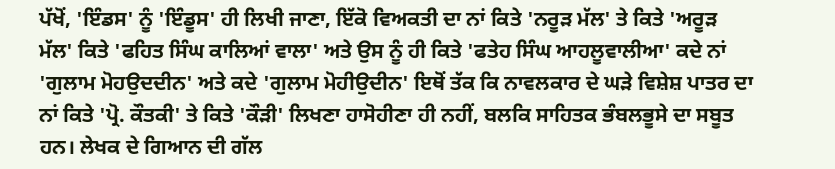ਪੱਖੋਂ, 'ਇੰਡਸ' ਨੂੰ 'ਇੰਡੂਸ' ਹੀ ਲਿਖੀ ਜਾਣਾ, ਇੱਕੋ ਵਿਅਕਤੀ ਦਾ ਨਾਂ ਕਿਤੇ 'ਨਰੂੜ ਮੱਲ' ਤੇ ਕਿਤੇ 'ਅਰੂੜ ਮੱਲ' ਕਿਤੇ 'ਫਹਿਤ ਸਿੰਘ ਕਾਲਿਆਂ ਵਾਲਾ' ਅਤੇ ਉਸ ਨੂੰ ਹੀ ਕਿਤੇ 'ਫਤੇਹ ਸਿੰਘ ਆਹਲੂਵਾਲੀਆ' ਕਦੇ ਨਾਂ 'ਗੁਲਾਮ ਮੋਹਉਦਦੀਨ' ਅਤੇ ਕਦੇ 'ਗੁਲਾਮ ਮੋਹੀਉਦੀਨ' ਇਥੋਂ ਤੱਕ ਕਿ ਨਾਵਲਕਾਰ ਦੇ ਘੜੇ ਵਿਸ਼ੇਸ਼ ਪਾਤਰ ਦਾ ਨਾਂ ਕਿਤੇ 'ਪ੍ਰੋ. ਕੌਤਕੀ' ਤੇ ਕਿਤੇ 'ਕੌੜੀ' ਲਿਖਣਾ ਹਾਸੋਹੀਣਾ ਹੀ ਨਹੀਂ, ਬਲਕਿ ਸਾਹਿਤਕ ਭੰਬਲਭੂਸੇ ਦਾ ਸਬੂਤ ਹਨ। ਲੇਖਕ ਦੇ ਗਿਆਨ ਦੀ ਗੱਲ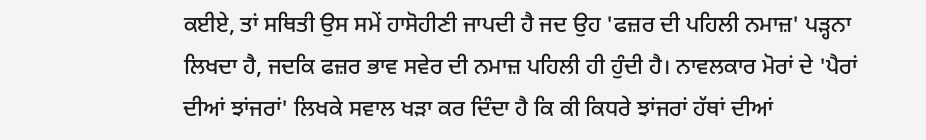ਕਈਏ, ਤਾਂ ਸਥਿਤੀ ਉਸ ਸਮੇਂ ਹਾਸੋਹੀਣੀ ਜਾਪਦੀ ਹੈ ਜਦ ਉਹ 'ਫਜ਼ਰ ਦੀ ਪਹਿਲੀ ਨਮਾਜ਼' ਪੜ੍ਹਨਾ ਲਿਖਦਾ ਹੈ, ਜਦਕਿ ਫਜ਼ਰ ਭਾਵ ਸਵੇਰ ਦੀ ਨਮਾਜ਼ ਪਹਿਲੀ ਹੀ ਹੁੰਦੀ ਹੈ। ਨਾਵਲਕਾਰ ਮੋਰਾਂ ਦੇ 'ਪੈਰਾਂ ਦੀਆਂ ਝਾਂਜਰਾਂ' ਲਿਖਕੇ ਸਵਾਲ ਖੜਾ ਕਰ ਦਿੰਦਾ ਹੈ ਕਿ ਕੀ ਕਿਧਰੇ ਝਾਂਜਰਾਂ ਹੱਥਾਂ ਦੀਆਂ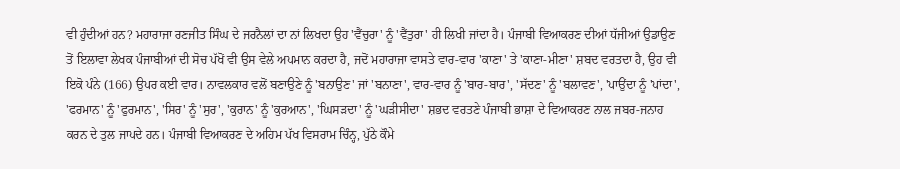ਵੀ ਹੁੰਦੀਆਂ ਹਨ? ਮਹਾਰਾਜਾ ਰਣਜੀਤ ਸਿੰਘ ਦੇ ਜਰਨੈਲਾਂ ਦਾ ਨਾਂ ਲਿਖਦਾ ਉਹ 'ਵੈਂਚੁਰਾ' ਨੂੰ 'ਵੈਂਤੁਰਾ' ਹੀ ਲਿਖੀ ਜਾਂਦਾ ਹੈ। ਪੰਜਾਬੀ ਵਿਆਕਰਣ ਦੀਆਂ ਧੱਜੀਆਂ ਉਡਾਉਣ ਤੋਂ ਇਲਾਵਾ ਲੇਖਕ ਪੰਜਾਬੀਆਂ ਦੀ ਸੋਚ ਪੱਖੋਂ ਵੀ ਉਸ ਵੇਲੇ ਅਪਮਾਨ ਕਰਦਾ ਹੈ, ਜਦੋਂ ਮਹਾਰਾਜਾ ਵਾਸਤੇ ਵਾਰ-ਵਾਰ 'ਕਾਣਾ' ਤੇ 'ਕਾਣਾ-ਮੀਣਾ' ਸ਼ਬਦ ਵਰਤਦਾ ਹੈ, ਉਹ ਵੀ ਇਕੋ ਪੰਨੇ (166) ਉਪਰ ਕਈ ਵਾਰ। ਨਾਵਲਕਾਰ ਵਲੋਂ ਬਣਾਉਣੇ ਨੂੰ 'ਬਨਾਉਣ' ਜਾਂ 'ਬਨਾਣਾ', ਵਾਰ-ਵਾਰ ਨੂੰ 'ਬਾਰ-ਬਾਰ', 'ਸੱਦਣ' ਨੂੰ 'ਬਲਾਵਣ', 'ਪਾਉਂਦਾ ਨੂੰ 'ਪਾਂਦਾ', 'ਫਰਮਾਨ' ਨੂੰ 'ਫੁਰਮਾਨ', 'ਸਿਰ' ਨੂੰ 'ਸੁਰ', 'ਕੁਰਾਨ' ਨੂੰ 'ਕੁਰਆਨ', 'ਘਿਸੜਦਾ' ਨੂੰ 'ਘੜੀਸੀਦਾ' ਸ਼ਭਦ ਵਰਤਣੇ ਪੰਜਾਬੀ ਭਾਸ਼ਾ ਦੇ ਵਿਆਕਰਣ ਨਾਲ ਜਬਰ-ਜਨਾਹ ਕਰਨ ਦੇ ਤੁਲ ਜਾਪਦੇ ਹਨ। ਪੰਜਾਬੀ ਵਿਆਕਰਣ ਦੇ ਅਹਿਮ ਪੱਖ ਵਿਸਰਾਮ ਚਿੰਨ੍ਹ, ਪੁੱਠੇ ਕੌਮੇ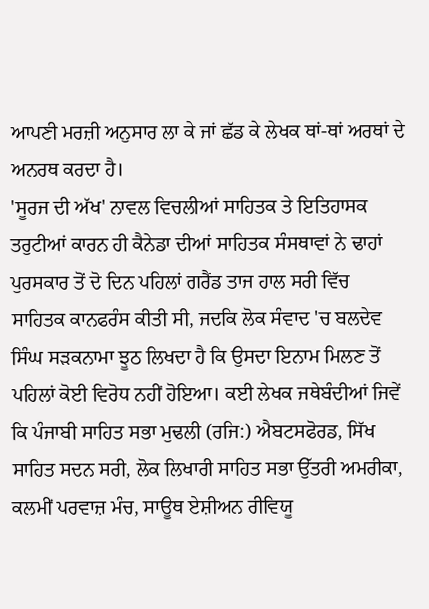ਆਪਣੀ ਮਰਜ਼ੀ ਅਨੁਸਾਰ ਲਾ ਕੇ ਜਾਂ ਛੱਡ ਕੇ ਲੇਖਕ ਥਾਂ-ਥਾਂ ਅਰਥਾਂ ਦੇ ਅਨਰਥ ਕਰਦਾ ਹੈ।
'ਸੂਰਜ ਦੀ ਅੱਖ' ਨਾਵਲ ਵਿਚਲੀਆਂ ਸਾਹਿਤਕ ਤੇ ਇਤਿਹਾਸਕ ਤਰੁਟੀਆਂ ਕਾਰਨ ਹੀ ਕੈਨੇਡਾ ਦੀਆਂ ਸਾਹਿਤਕ ਸੰਸਥਾਵਾਂ ਨੇ ਢਾਹਾਂ ਪੁਰਸਕਾਰ ਤੋਂ ਦੋ ਦਿਨ ਪਹਿਲਾਂ ਗਰੈਂਡ ਤਾਜ ਹਾਲ ਸਰੀ ਵਿੱਚ ਸਾਹਿਤਕ ਕਾਨਫਰੰਸ ਕੀਤੀ ਸੀ, ਜਦਕਿ ਲੋਕ ਸੰਵਾਦ 'ਚ ਬਲਦੇਵ ਸਿੰਘ ਸੜਕਨਾਮਾ ਝੂਠ ਲਿਖਦਾ ਹੈ ਕਿ ਉਸਦਾ ਇਨਾਮ ਮਿਲਣ ਤੋਂ ਪਹਿਲਾਂ ਕੋਈ ਵਿਰੋਧ ਨਹੀਂ ਹੋਇਆ। ਕਈ ਲੇਖਕ ਜਥੇਬੰਦੀਆਂ ਜਿਵੇਂ ਕਿ ਪੰਜਾਬੀ ਸਾਹਿਤ ਸਭਾ ਮੁਢਲੀ (ਰਜਿ:) ਐਬਟਸਫੋਰਡ, ਸਿੱਖ ਸਾਹਿਤ ਸਦਨ ਸਰੀ, ਲੋਕ ਲਿਖਾਰੀ ਸਾਹਿਤ ਸਭਾ ਉੱਤਰੀ ਅਮਰੀਕਾ, ਕਲਮੀਂ ਪਰਵਾਜ਼ ਮੰਚ, ਸਾਊਥ ਏਸ਼ੀਅਨ ਰੀਵਿਯੂ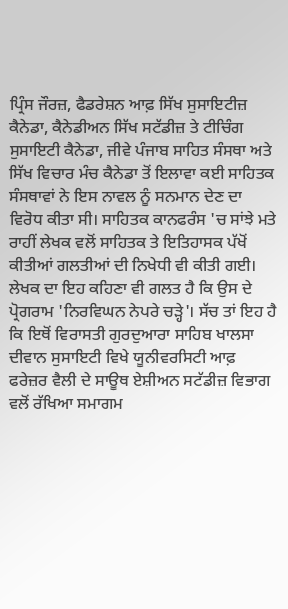ਪ੍ਰਿੰਸ ਜੌਰਜ਼, ਫੈਡਰੇਸ਼ਨ ਆਫ਼ ਸਿੱਖ ਸੁਸਾਇਟੀਜ਼ ਕੈਨੇਡਾ, ਕੈਨੇਡੀਅਨ ਸਿੱਖ ਸਟੱਡੀਜ਼ ਤੇ ਟੀਚਿੰਗ ਸੁਸਾਇਟੀ ਕੈਨੇਡਾ, ਜੀਵੇ ਪੰਜਾਬ ਸਾਹਿਤ ਸੰਸਥਾ ਅਤੇ ਸਿੱਖ ਵਿਚਾਰ ਮੰਚ ਕੈਨੇਡਾ ਤੋਂ ਇਲਾਵਾ ਕਈ ਸਾਹਿਤਕ ਸੰਸਥਾਵਾਂ ਨੇ ਇਸ ਨਾਵਲ ਨੂੰ ਸਨਮਾਨ ਦੇਣ ਦਾ ਵਿਰੋਧ ਕੀਤਾ ਸੀ। ਸਾਹਿਤਕ ਕਾਨਫਰੰਸ 'ਚ ਸਾਂਝੇ ਮਤੇ ਰਾਹੀਂ ਲੇਖਕ ਵਲੋਂ ਸਾਹਿਤਕ ਤੇ ਇਤਿਹਾਸਕ ਪੱਖੋਂ ਕੀਤੀਆਂ ਗਲਤੀਆਂ ਦੀ ਨਿਖੇਧੀ ਵੀ ਕੀਤੀ ਗਈ। ਲੇਖਕ ਦਾ ਇਹ ਕਹਿਣਾ ਵੀ ਗਲਤ ਹੈ ਕਿ ਉਸ ਦੇ ਪ੍ਰੋਗਰਾਮ 'ਨਿਰਵਿਘਨ ਨੇਪਰੇ ਚੜ੍ਹੇ'। ਸੱਚ ਤਾਂ ਇਹ ਹੈ ਕਿ ਇਥੋਂ ਵਿਰਾਸਤੀ ਗੁਰਦੁਆਰਾ ਸਾਹਿਬ ਖਾਲਸਾ ਦੀਵਾਨ ਸੁਸਾਇਟੀ ਵਿਖੇ ਯੂਨੀਵਰਸਿਟੀ ਆਫ਼ ਫਰੇਜ਼ਰ ਵੈਲੀ ਦੇ ਸਾਊਥ ਏਸ਼ੀਅਨ ਸਟੱਡੀਜ਼ ਵਿਭਾਗ ਵਲੋਂ ਰੱਖਿਆ ਸਮਾਗਮ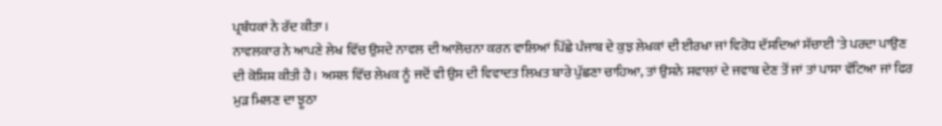ਪ੍ਰਬੰਧਕਾਂ ਨੇ ਰੱਦ ਕੀਤਾ।
ਨਾਵਲਕਾਰ ਨੇ ਆਪਣੇ ਲੇਖ ਵਿੱਚ ਉਸਦੇ ਨਾਵਲ ਦੀ ਆਲੋਚਨਾ ਕਰਨ ਵਾਲਿਆਂ ਪਿੱਛੇ ਪੰਜਾਬ ਦੇ ਕੁਝ ਲੇਖਕਾਂ ਦੀ ਈਰਖਾ ਜਾਂ ਵਿਰੋਧ ਦੱਸਦਿਆਂ ਸੱਚਾਈ 'ਤੇ ਪਰਦਾ ਪਾਉਣ ਦੀ ਕੋਸ਼ਿਸ਼ ਕੀਤੀ ਹੈ। ਅਸਲ ਵਿੱਚ ਲੇਖਕ ਨੂੰ ਜਦੋਂ ਵੀ ਉਸ ਦੀ ਵਿਵਾਦਤ ਲਿਖਤ ਬਾਰੇ ਪੁੱਛਣਾ ਚਾਹਿਆ, ਤਾਂ ਉਸਨੇ ਸਵਾਲਾਂ ਦੇ ਜਵਾਬ ਦੇਣ ਤੋਂ ਜਾਂ ਤਾਂ ਪਾਸਾ ਵੱਟਿਆ ਜਾਂ ਫਿਰ ਮੁੜ ਮਿਲਣ ਦਾ ਝੂਠਾ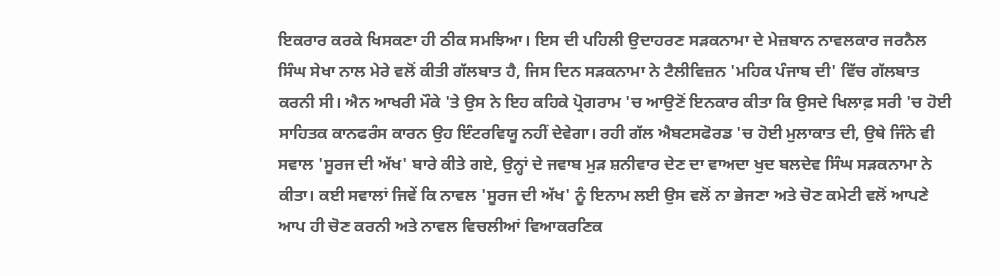ਇਕਰਾਰ ਕਰਕੇ ਖਿਸਕਣਾ ਹੀ ਠੀਕ ਸਮਝਿਆ। ਇਸ ਦੀ ਪਹਿਲੀ ਉਦਾਹਰਣ ਸੜਕਨਾਮਾ ਦੇ ਮੇਜ਼ਬਾਨ ਨਾਵਲਕਾਰ ਜਰਨੈਲ ਸਿੰਘ ਸੇਖਾ ਨਾਲ ਮੇਰੇ ਵਲੋਂ ਕੀਤੀ ਗੱਲਬਾਤ ਹੈ, ਜਿਸ ਦਿਨ ਸੜਕਨਾਮਾ ਨੇ ਟੈਲੀਵਿਜ਼ਨ 'ਮਹਿਕ ਪੰਜਾਬ ਦੀ' ਵਿੱਚ ਗੱਲਬਾਤ ਕਰਨੀ ਸੀ। ਐਨ ਆਖਰੀ ਮੌਕੇ 'ਤੇ ਉਸ ਨੇ ਇਹ ਕਹਿਕੇ ਪ੍ਰੋਗਰਾਮ 'ਚ ਆਉਣੋਂ ਇਨਕਾਰ ਕੀਤਾ ਕਿ ਉਸਦੇ ਖਿਲਾਫ਼ ਸਰੀ 'ਚ ਹੋਈ ਸਾਹਿਤਕ ਕਾਨਫਰੰਸ ਕਾਰਨ ਉਹ ਇੰਟਰਵਿਯੂ ਨਹੀਂ ਦੇਵੇਗਾ। ਰਹੀ ਗੱਲ ਐਬਟਸਫੋਰਡ 'ਚ ਹੋਈ ਮੁਲਾਕਾਤ ਦੀ, ਉਥੇ ਜਿੰਨੇ ਵੀ ਸਵਾਲ 'ਸੂਰਜ ਦੀ ਅੱਖ' ਬਾਰੇ ਕੀਤੇ ਗਏ, ਉਨ੍ਹਾਂ ਦੇ ਜਵਾਬ ਮੁੜ ਸ਼ਨੀਵਾਰ ਦੇਣ ਦਾ ਵਾਅਦਾ ਖੁਦ ਬਲਦੇਵ ਸਿੰਘ ਸੜਕਨਾਮਾ ਨੇ ਕੀਤਾ। ਕਈ ਸਵਾਲਾਂ ਜਿਵੇਂ ਕਿ ਨਾਵਲ 'ਸੂਰਜ ਦੀ ਅੱਖ' ਨੂੰ ਇਨਾਮ ਲਈ ਉਸ ਵਲੋਂ ਨਾ ਭੇਜਣਾ ਅਤੇ ਚੋਣ ਕਮੇਟੀ ਵਲੋਂ ਆਪਣੇ ਆਪ ਹੀ ਚੋਣ ਕਰਨੀ ਅਤੇ ਨਾਵਲ ਵਿਚਲੀਆਂ ਵਿਆਕਰਣਿਕ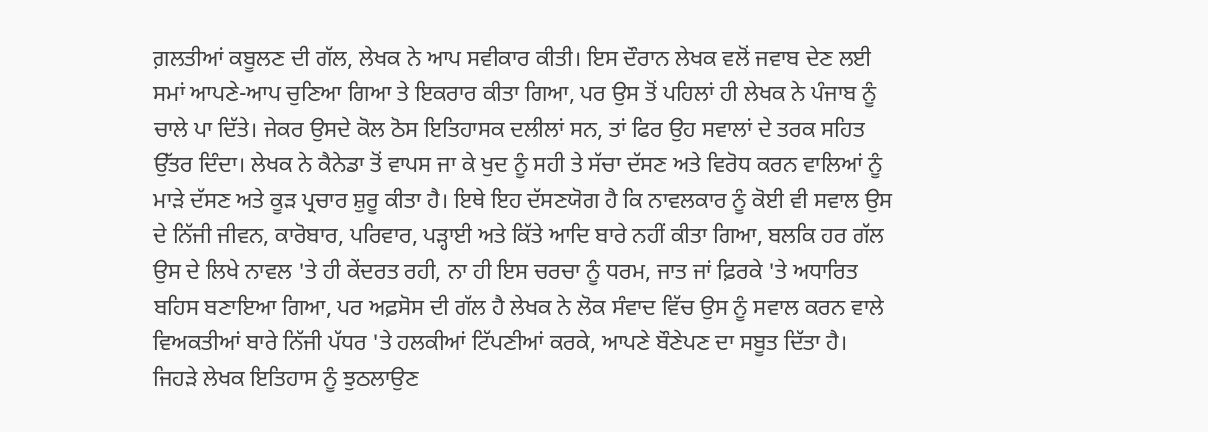ਗ਼ਲਤੀਆਂ ਕਬੂਲਣ ਦੀ ਗੱਲ, ਲੇਖਕ ਨੇ ਆਪ ਸਵੀਕਾਰ ਕੀਤੀ। ਇਸ ਦੌਰਾਨ ਲੇਖਕ ਵਲੋਂ ਜਵਾਬ ਦੇਣ ਲਈ ਸਮਾਂ ਆਪਣੇ-ਆਪ ਚੁਣਿਆ ਗਿਆ ਤੇ ਇਕਰਾਰ ਕੀਤਾ ਗਿਆ, ਪਰ ਉਸ ਤੋਂ ਪਹਿਲਾਂ ਹੀ ਲੇਖਕ ਨੇ ਪੰਜਾਬ ਨੂੰ ਚਾਲੇ ਪਾ ਦਿੱਤੇ। ਜੇਕਰ ਉਸਦੇ ਕੋਲ ਠੋਸ ਇਤਿਹਾਸਕ ਦਲੀਲਾਂ ਸਨ, ਤਾਂ ਫਿਰ ਉਹ ਸਵਾਲਾਂ ਦੇ ਤਰਕ ਸਹਿਤ ਉੱਤਰ ਦਿੰਦਾ। ਲੇਖਕ ਨੇ ਕੈਨੇਡਾ ਤੋਂ ਵਾਪਸ ਜਾ ਕੇ ਖੁਦ ਨੂੰ ਸਹੀ ਤੇ ਸੱਚਾ ਦੱਸਣ ਅਤੇ ਵਿਰੋਧ ਕਰਨ ਵਾਲਿਆਂ ਨੂੰ ਮਾੜੇ ਦੱਸਣ ਅਤੇ ਕੂੜ ਪ੍ਰਚਾਰ ਸ਼ੁਰੂ ਕੀਤਾ ਹੈ। ਇਥੇ ਇਹ ਦੱਸਣਯੋਗ ਹੈ ਕਿ ਨਾਵਲਕਾਰ ਨੂੰ ਕੋਈ ਵੀ ਸਵਾਲ ਉਸ ਦੇ ਨਿੱਜੀ ਜੀਵਨ, ਕਾਰੋਬਾਰ, ਪਰਿਵਾਰ, ਪੜ੍ਹਾਈ ਅਤੇ ਕਿੱਤੇ ਆਦਿ ਬਾਰੇ ਨਹੀਂ ਕੀਤਾ ਗਿਆ, ਬਲਕਿ ਹਰ ਗੱਲ ਉਸ ਦੇ ਲਿਖੇ ਨਾਵਲ 'ਤੇ ਹੀ ਕੇਂਦਰਤ ਰਹੀ, ਨਾ ਹੀ ਇਸ ਚਰਚਾ ਨੂੰ ਧਰਮ, ਜਾਤ ਜਾਂ ਫ਼ਿਰਕੇ 'ਤੇ ਅਧਾਰਿਤ ਬਹਿਸ ਬਣਾਇਆ ਗਿਆ, ਪਰ ਅਫ਼ਸੋਸ ਦੀ ਗੱਲ ਹੈ ਲੇਖਕ ਨੇ ਲੋਕ ਸੰਵਾਦ ਵਿੱਚ ਉਸ ਨੂੰ ਸਵਾਲ ਕਰਨ ਵਾਲੇ ਵਿਅਕਤੀਆਂ ਬਾਰੇ ਨਿੱਜੀ ਪੱਧਰ 'ਤੇ ਹਲਕੀਆਂ ਟਿੱਪਣੀਆਂ ਕਰਕੇ, ਆਪਣੇ ਬੌਣੇਪਣ ਦਾ ਸਬੂਤ ਦਿੱਤਾ ਹੈ।
ਜਿਹੜੇ ਲੇਖਕ ਇਤਿਹਾਸ ਨੂੰ ਝੁਠਲਾਉਣ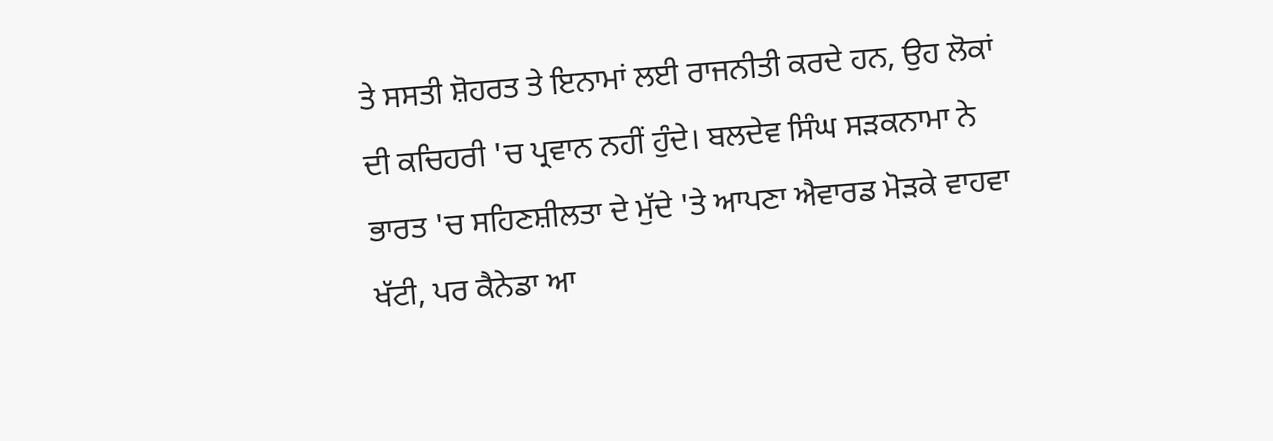ਤੇ ਸਸਤੀ ਸ਼ੋਹਰਤ ਤੇ ਇਨਾਮਾਂ ਲਈ ਰਾਜਨੀਤੀ ਕਰਦੇ ਹਨ, ਉਹ ਲੋਕਾਂ ਦੀ ਕਚਿਹਰੀ 'ਚ ਪ੍ਰਵਾਨ ਨਹੀਂ ਹੁੰਦੇ। ਬਲਦੇਵ ਸਿੰਘ ਸੜਕਨਾਮਾ ਨੇ ਭਾਰਤ 'ਚ ਸਹਿਣਸ਼ੀਲਤਾ ਦੇ ਮੁੱਦੇ 'ਤੇ ਆਪਣਾ ਐਵਾਰਡ ਮੋੜਕੇ ਵਾਹਵਾ ਖੱਟੀ, ਪਰ ਕੈਨੇਡਾ ਆ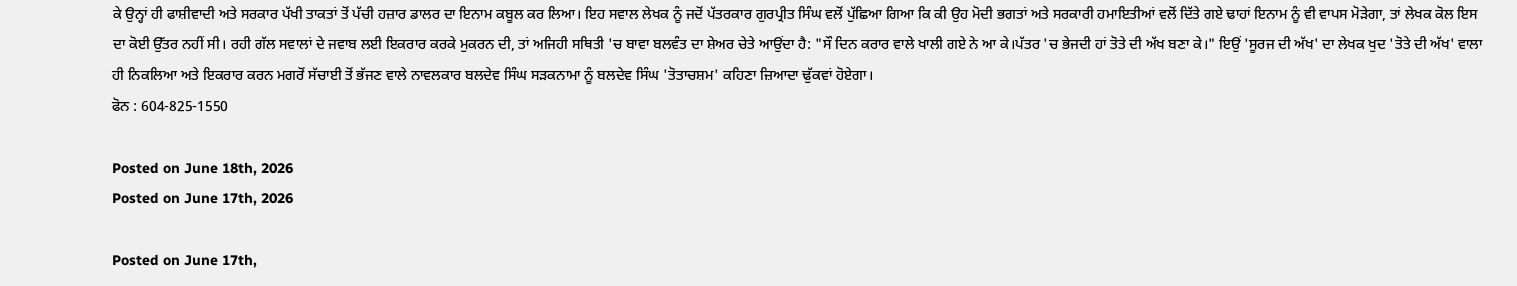ਕੇ ਉਨ੍ਹਾਂ ਹੀ ਫਾਸ਼ੀਵਾਦੀ ਅਤੇ ਸਰਕਾਰ ਪੱਖੀ ਤਾਕਤਾਂ ਤੋਂ ਪੱਚੀ ਹਜ਼ਾਰ ਡਾਲਰ ਦਾ ਇਨਾਮ ਕਬੂਲ ਕਰ ਲਿਆ। ਇਹ ਸਵਾਲ ਲੇਖਕ ਨੂੰ ਜਦੋਂ ਪੱਤਰਕਾਰ ਗੁਰਪ੍ਰੀਤ ਸਿੰਘ ਵਲੋਂ ਪੁੱਛਿਆ ਗਿਆ ਕਿ ਕੀ ਉਹ ਮੋਦੀ ਭਗਤਾਂ ਅਤੇ ਸਰਕਾਰੀ ਹਮਾਇਤੀਆਂ ਵਲੋਂ ਦਿੱਤੇ ਗਏ ਢਾਹਾਂ ਇਨਾਮ ਨੂੰ ਵੀ ਵਾਪਸ ਮੋੜੇਗਾ, ਤਾਂ ਲੇਖਕ ਕੋਲ ਇਸ ਦਾ ਕੋਈ ਉੱਤਰ ਨਹੀਂ ਸੀ। ਰਹੀ ਗੱਲ ਸਵਾਲਾਂ ਦੇ ਜਵਾਬ ਲਈ ਇਕਰਾਰ ਕਰਕੇ ਮੁਕਰਨ ਦੀ, ਤਾਂ ਅਜਿਹੀ ਸਥਿਤੀ 'ਚ ਬਾਵਾ ਬਲਵੰਤ ਦਾ ਸ਼ੇਅਰ ਚੇਤੇ ਆਉਂਦਾ ਹੈ: "ਸੌ ਦਿਨ ਕਰਾਰ ਵਾਲੇ ਖਾਲੀ ਗਏ ਨੇ ਆ ਕੇ।ਪੱਤਰ 'ਚ ਭੇਜਦੀ ਹਾਂ ਤੋਤੇ ਦੀ ਅੱਖ ਬਣਾ ਕੇ।" ਇਉਂ 'ਸੂਰਜ ਦੀ ਅੱਖ' ਦਾ ਲੇਖਕ ਖੁਦ 'ਤੋਤੇ ਦੀ ਅੱਖ' ਵਾਲਾ ਹੀ ਨਿਕਲਿਆ ਅਤੇ ਇਕਰਾਰ ਕਰਨ ਮਗਰੋਂ ਸੱਚਾਈ ਤੋਂ ਭੱਜਣ ਵਾਲੇ ਨਾਵਲਕਾਰ ਬਲਦੇਵ ਸਿੰਘ ਸੜਕਨਾਮਾ ਨੂੰ ਬਲਦੇਵ ਸਿੰਘ 'ਤੋਤਾਚਸ਼ਮ' ਕਹਿਣਾ ਜ਼ਿਆਦਾ ਢੁੱਕਵਾਂ ਹੋਏਗਾ।
ਫੋਨ : 604-825-1550

Posted on June 18th, 2026
Posted on June 17th, 2026

Posted on June 17th,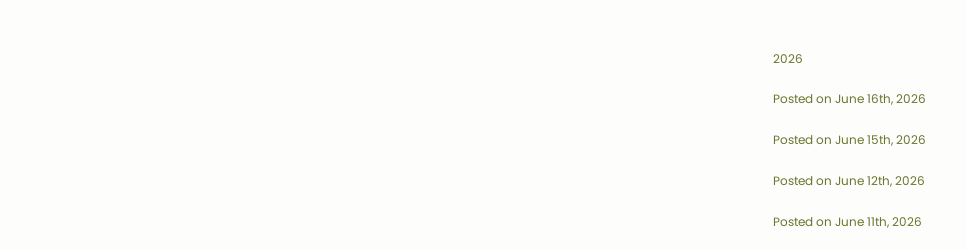2026

Posted on June 16th, 2026

Posted on June 15th, 2026

Posted on June 12th, 2026

Posted on June 11th, 2026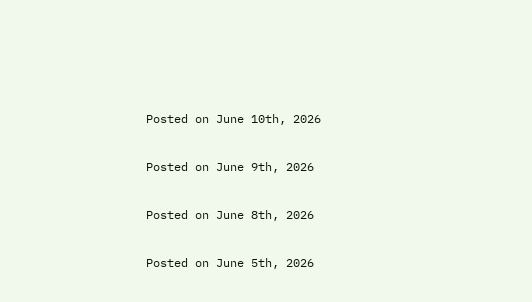Posted on June 10th, 2026

Posted on June 9th, 2026

Posted on June 8th, 2026

Posted on June 5th, 2026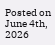Posted on June 4th, 2026